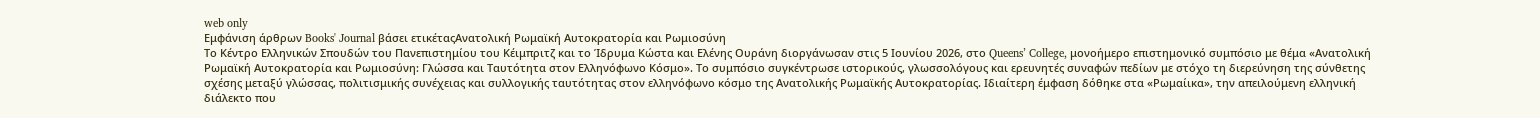web only
Εμφάνιση άρθρων Books' Journal βάσει ετικέταςΑνατολική Ρωμαϊκή Αυτοκρατορία και Ρωμιοσύνη
Το Κέντρο Ελληνικών Σπουδών του Πανεπιστημίου του Κέιμπριτζ και το Ίδρυμα Κώστα και Ελένης Ουράνη διοργάνωσαν στις 5 Ιουνίου 2026, στο Queens’ College, μονοήμερο επιστημονικό συμπόσιο με θέμα «Ανατολική Ρωμαϊκή Αυτοκρατορία και Ρωμιοσύνη: Γλώσσα και Ταυτότητα στον Ελληνόφωνο Κόσμο». Το συμπόσιο συγκέντρωσε ιστορικούς, γλωσσολόγους και ερευνητές συναφών πεδίων με στόχο τη διερεύνηση της σύνθετης σχέσης μεταξύ γλώσσας, πολιτισμικής συνέχειας και συλλογικής ταυτότητας στον ελληνόφωνο κόσμο της Ανατολικής Ρωμαϊκής Αυτοκρατορίας. Ιδιαίτερη έμφαση δόθηκε στα «Ρωμαίικα», την απειλούμενη ελληνική διάλεκτο που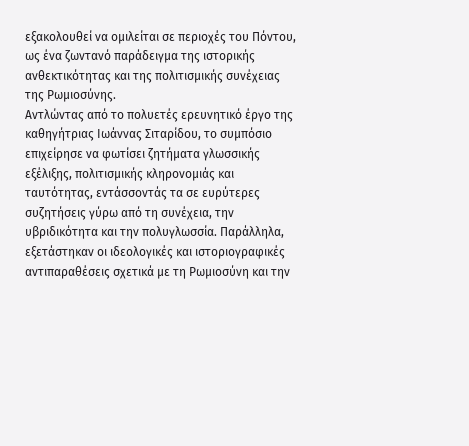εξακολουθεί να ομιλείται σε περιοχές του Πόντου, ως ένα ζωντανό παράδειγμα της ιστορικής ανθεκτικότητας και της πολιτισμικής συνέχειας της Ρωμιοσύνης.
Αντλώντας από το πολυετές ερευνητικό έργο της καθηγήτριας Ιωάννας Σιταρίδου, το συμπόσιο επιχείρησε να φωτίσει ζητήματα γλωσσικής εξέλιξης, πολιτισμικής κληρονομιάς και ταυτότητας, εντάσσοντάς τα σε ευρύτερες συζητήσεις γύρω από τη συνέχεια, την υβριδικότητα και την πολυγλωσσία. Παράλληλα, εξετάστηκαν οι ιδεολογικές και ιστοριογραφικές αντιπαραθέσεις σχετικά με τη Ρωμιοσύνη και την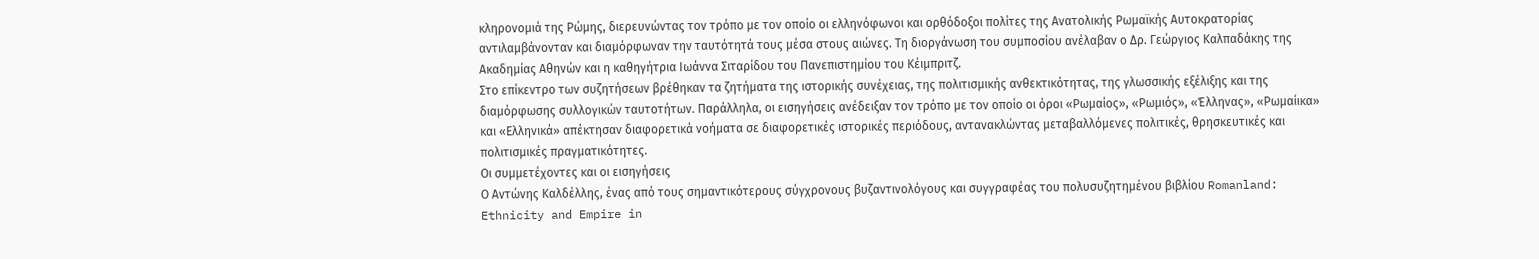κληρονομιά της Ρώμης, διερευνώντας τον τρόπο με τον οποίο οι ελληνόφωνοι και ορθόδοξοι πολίτες της Ανατολικής Ρωμαϊκής Αυτοκρατορίας αντιλαμβάνονταν και διαμόρφωναν την ταυτότητά τους μέσα στους αιώνες. Τη διοργάνωση του συμποσίου ανέλαβαν ο Δρ. Γεώργιος Καλπαδάκης της Ακαδημίας Αθηνών και η καθηγήτρια Ιωάννα Σιταρίδου του Πανεπιστημίου του Κέιμπριτζ.
Στο επίκεντρο των συζητήσεων βρέθηκαν τα ζητήματα της ιστορικής συνέχειας, της πολιτισμικής ανθεκτικότητας, της γλωσσικής εξέλιξης και της διαμόρφωσης συλλογικών ταυτοτήτων. Παράλληλα, οι εισηγήσεις ανέδειξαν τον τρόπο με τον οποίο οι όροι «Ρωμαίος», «Ρωμιός», «Έλληνας», «Ρωμαίικα» και «Ελληνικά» απέκτησαν διαφορετικά νοήματα σε διαφορετικές ιστορικές περιόδους, αντανακλώντας μεταβαλλόμενες πολιτικές, θρησκευτικές και πολιτισμικές πραγματικότητες.
Οι συμμετέχοντες και οι εισηγήσεις
Ο Αντώνης Καλδέλλης, ένας από τους σημαντικότερους σύγχρονους βυζαντινολόγους και συγγραφέας του πολυσυζητημένου βιβλίου Romanland: Ethnicity and Empire in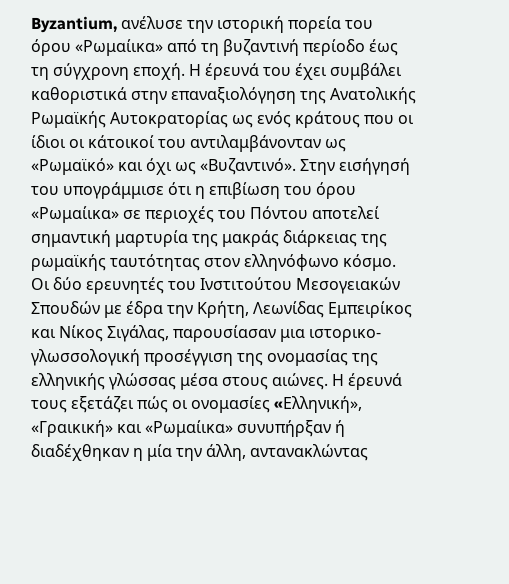Byzantium, ανέλυσε την ιστορική πορεία του όρου «Ρωμαίικα» από τη βυζαντινή περίοδο έως τη σύγχρονη εποχή. Η έρευνά του έχει συμβάλει καθοριστικά στην επαναξιολόγηση της Ανατολικής Ρωμαϊκής Αυτοκρατορίας ως ενός κράτους που οι ίδιοι οι κάτοικοί του αντιλαμβάνονταν ως «Ρωμαϊκό» και όχι ως «Βυζαντινό». Στην εισήγησή του υπογράμμισε ότι η επιβίωση του όρου «Ρωμαίικα» σε περιοχές του Πόντου αποτελεί σημαντική μαρτυρία της μακράς διάρκειας της ρωμαϊκής ταυτότητας στον ελληνόφωνο κόσμο.
Οι δύο ερευνητές του Ινστιτούτου Μεσογειακών Σπουδών με έδρα την Κρήτη, Λεωνίδας Εμπειρίκος και Νίκος Σιγάλας, παρουσίασαν μια ιστορικο-γλωσσολογική προσέγγιση της ονομασίας της ελληνικής γλώσσας μέσα στους αιώνες. Η έρευνά τους εξετάζει πώς οι ονομασίες «Eλληνική», «Γραικική» και «Ρωμαίικα» συνυπήρξαν ή διαδέχθηκαν η μία την άλλη, αντανακλώντας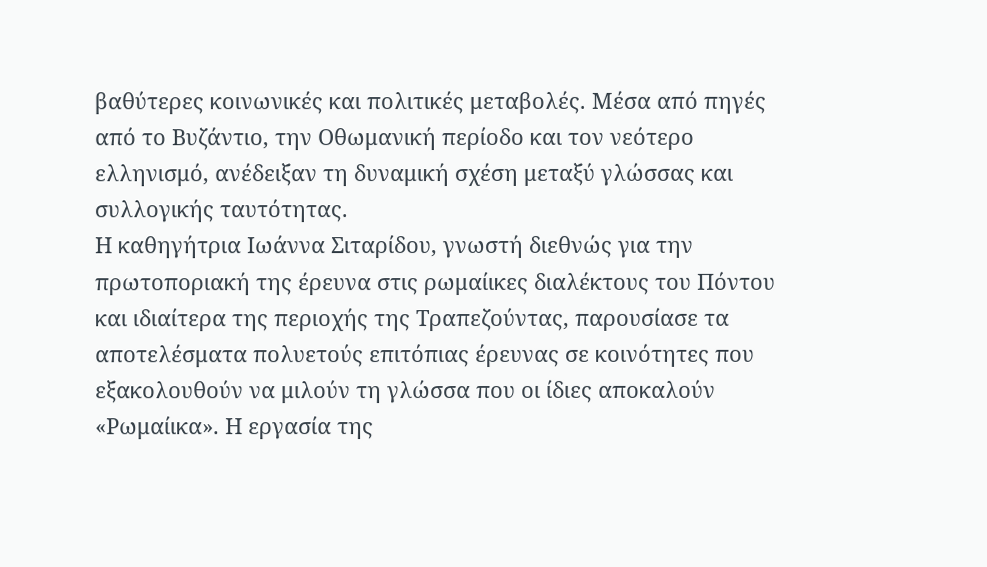βαθύτερες κοινωνικές και πολιτικές μεταβολές. Μέσα από πηγές από το Βυζάντιο, την Οθωμανική περίοδο και τον νεότερο ελληνισμό, ανέδειξαν τη δυναμική σχέση μεταξύ γλώσσας και συλλογικής ταυτότητας.
Η καθηγήτρια Ιωάννα Σιταρίδου, γνωστή διεθνώς για την πρωτοποριακή της έρευνα στις ρωμαίικες διαλέκτους του Πόντου και ιδιαίτερα της περιοχής της Τραπεζούντας, παρουσίασε τα αποτελέσματα πολυετούς επιτόπιας έρευνας σε κοινότητες που εξακολουθούν να μιλούν τη γλώσσα που οι ίδιες αποκαλούν «Ρωμαίικα». Η εργασία της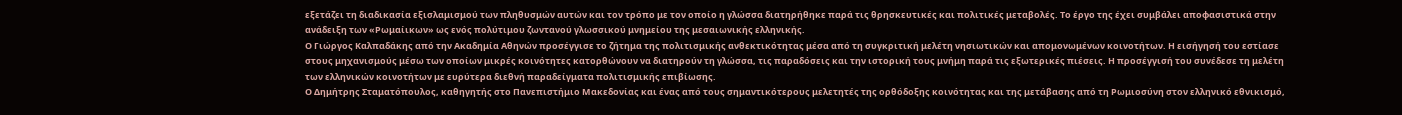εξετάζει τη διαδικασία εξισλαμισμού των πληθυσμών αυτών και τον τρόπο με τον οποίο η γλώσσα διατηρήθηκε παρά τις θρησκευτικές και πολιτικές μεταβολές. Το έργο της έχει συμβάλει αποφασιστικά στην ανάδειξη των «Ρωμαίικων» ως ενός πολύτιμου ζωντανού γλωσσικού μνημείου της μεσαιωνικής ελληνικής.
Ο Γιώργος Καλπαδάκης από την Ακαδημία Αθηνών προσέγγισε το ζήτημα της πολιτισμικής ανθεκτικότητας μέσα από τη συγκριτική μελέτη νησιωτικών και απομονωμένων κοινοτήτων. Η εισήγησή του εστίασε στους μηχανισμούς μέσω των οποίων μικρές κοινότητες κατορθώνουν να διατηρούν τη γλώσσα, τις παραδόσεις και την ιστορική τους μνήμη παρά τις εξωτερικές πιέσεις. Η προσέγγισή του συνέδεσε τη μελέτη των ελληνικών κοινοτήτων με ευρύτερα διεθνή παραδείγματα πολιτισμικής επιβίωσης.
Ο Δημήτρης Σταματόπουλος, καθηγητής στο Πανεπιστήμιο Μακεδονίας και ένας από τους σημαντικότερους μελετητές της ορθόδοξης κοινότητας και της μετάβασης από τη Ρωμιοσύνη στον ελληνικό εθνικισμό,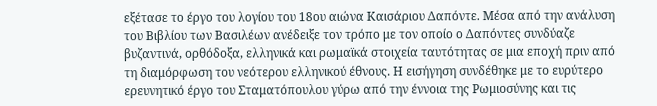εξέτασε το έργο του λογίου του 18ου αιώνα Καισάριου Δαπόντε. Μέσα από την ανάλυση του Βιβλίου των Βασιλέων ανέδειξε τον τρόπο με τον οποίο ο Δαπόντες συνδύαζε βυζαντινά, ορθόδοξα, ελληνικά και ρωμαϊκά στοιχεία ταυτότητας σε μια εποχή πριν από τη διαμόρφωση του νεότερου ελληνικού έθνους. Η εισήγηση συνδέθηκε με το ευρύτερο ερευνητικό έργο του Σταματόπουλου γύρω από την έννοια της Ρωμιοσύνης και τις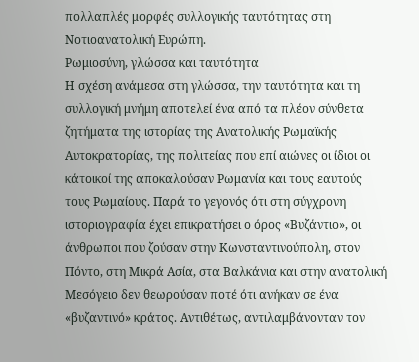πολλαπλές μορφές συλλογικής ταυτότητας στη Νοτιοανατολική Ευρώπη.
Ρωμιοσύνη, γλώσσα και ταυτότητα
Η σχέση ανάμεσα στη γλώσσα, την ταυτότητα και τη συλλογική μνήμη αποτελεί ένα από τα πλέον σύνθετα ζητήματα της ιστορίας της Ανατολικής Ρωμαϊκής Αυτοκρατορίας, της πολιτείας που επί αιώνες οι ίδιοι οι κάτοικοί της αποκαλούσαν Ρωμανία και τους εαυτούς τους Ρωμαίους. Παρά το γεγονός ότι στη σύγχρονη ιστοριογραφία έχει επικρατήσει ο όρος «Βυζάντιο», οι άνθρωποι που ζούσαν στην Κωνσταντινούπολη, στον Πόντο, στη Μικρά Ασία, στα Βαλκάνια και στην ανατολική Μεσόγειο δεν θεωρούσαν ποτέ ότι ανήκαν σε ένα «βυζαντινό» κράτος. Αντιθέτως, αντιλαμβάνονταν τον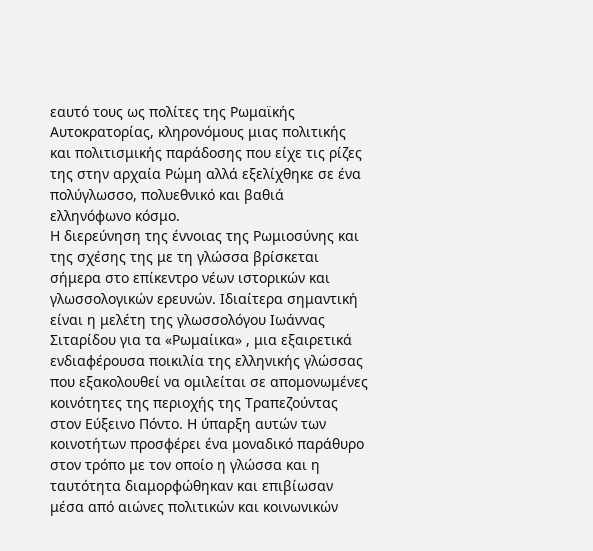εαυτό τους ως πολίτες της Ρωμαϊκής Αυτοκρατορίας, κληρονόμους μιας πολιτικής και πολιτισμικής παράδοσης που είχε τις ρίζες της στην αρχαία Ρώμη αλλά εξελίχθηκε σε ένα πολύγλωσσο, πολυεθνικό και βαθιά ελληνόφωνο κόσμο.
Η διερεύνηση της έννοιας της Ρωμιοσύνης και της σχέσης της με τη γλώσσα βρίσκεται σήμερα στο επίκεντρο νέων ιστορικών και γλωσσολογικών ερευνών. Ιδιαίτερα σημαντική είναι η μελέτη της γλωσσολόγου Ιωάννας Σιταρίδου για τα «Ρωμαίικα» , μια εξαιρετικά ενδιαφέρουσα ποικιλία της ελληνικής γλώσσας που εξακολουθεί να ομιλείται σε απομονωμένες κοινότητες της περιοχής της Τραπεζούντας στον Εύξεινο Πόντο. Η ύπαρξη αυτών των κοινοτήτων προσφέρει ένα μοναδικό παράθυρο στον τρόπο με τον οποίο η γλώσσα και η ταυτότητα διαμορφώθηκαν και επιβίωσαν μέσα από αιώνες πολιτικών και κοινωνικών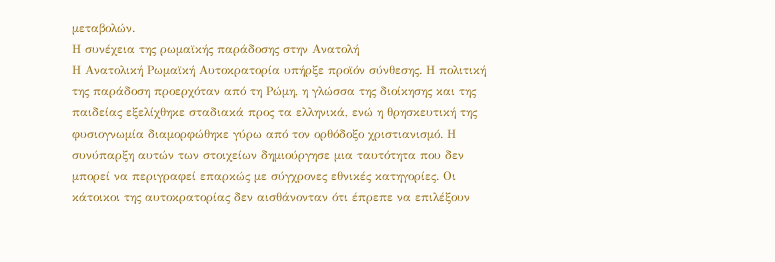μεταβολών.
Η συνέχεια της ρωμαϊκής παράδοσης στην Ανατολή
Η Ανατολική Ρωμαϊκή Αυτοκρατορία υπήρξε προϊόν σύνθεσης. Η πολιτική της παράδοση προερχόταν από τη Ρώμη, η γλώσσα της διοίκησης και της παιδείας εξελίχθηκε σταδιακά προς τα ελληνικά, ενώ η θρησκευτική της φυσιογνωμία διαμορφώθηκε γύρω από τον ορθόδοξο χριστιανισμό. Η συνύπαρξη αυτών των στοιχείων δημιούργησε μια ταυτότητα που δεν μπορεί να περιγραφεί επαρκώς με σύγχρονες εθνικές κατηγορίες. Οι κάτοικοι της αυτοκρατορίας δεν αισθάνονταν ότι έπρεπε να επιλέξουν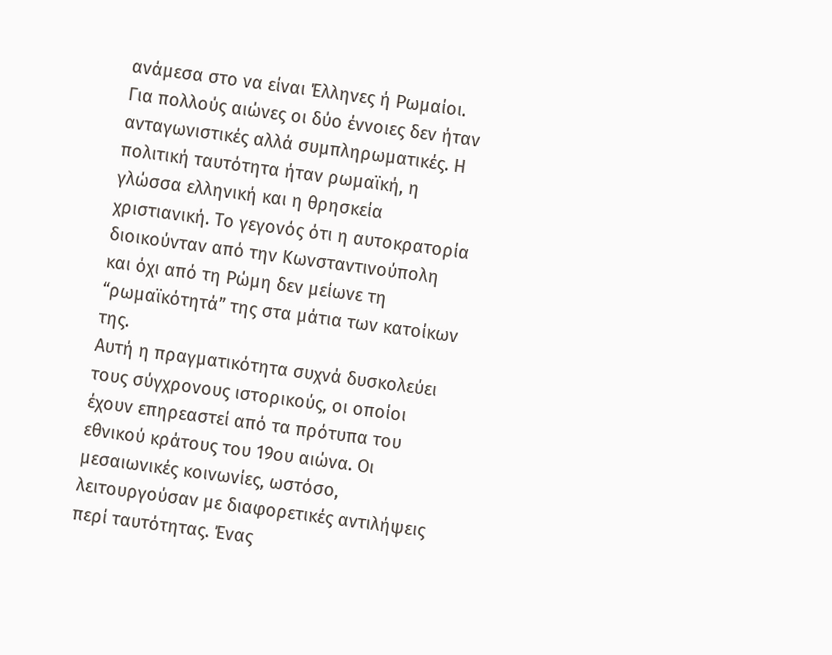ανάμεσα στο να είναι Έλληνες ή Ρωμαίοι. Για πολλούς αιώνες οι δύο έννοιες δεν ήταν ανταγωνιστικές αλλά συμπληρωματικές. Η πολιτική ταυτότητα ήταν ρωμαϊκή, η γλώσσα ελληνική και η θρησκεία χριστιανική. Το γεγονός ότι η αυτοκρατορία διοικούνταν από την Κωνσταντινούπολη και όχι από τη Ρώμη δεν μείωνε τη “ρωμαϊκότητά” της στα μάτια των κατοίκων της.
Αυτή η πραγματικότητα συχνά δυσκολεύει τους σύγχρονους ιστορικούς, οι οποίοι έχουν επηρεαστεί από τα πρότυπα του εθνικού κράτους του 19ου αιώνα. Οι μεσαιωνικές κοινωνίες, ωστόσο, λειτουργούσαν με διαφορετικές αντιλήψεις περί ταυτότητας. Ένας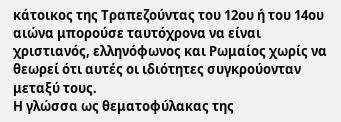κάτοικος της Τραπεζούντας του 12ου ή του 14ου αιώνα μπορούσε ταυτόχρονα να είναι χριστιανός, ελληνόφωνος και Ρωμαίος χωρίς να θεωρεί ότι αυτές οι ιδιότητες συγκρούονταν μεταξύ τους.
Η γλώσσα ως θεματοφύλακας της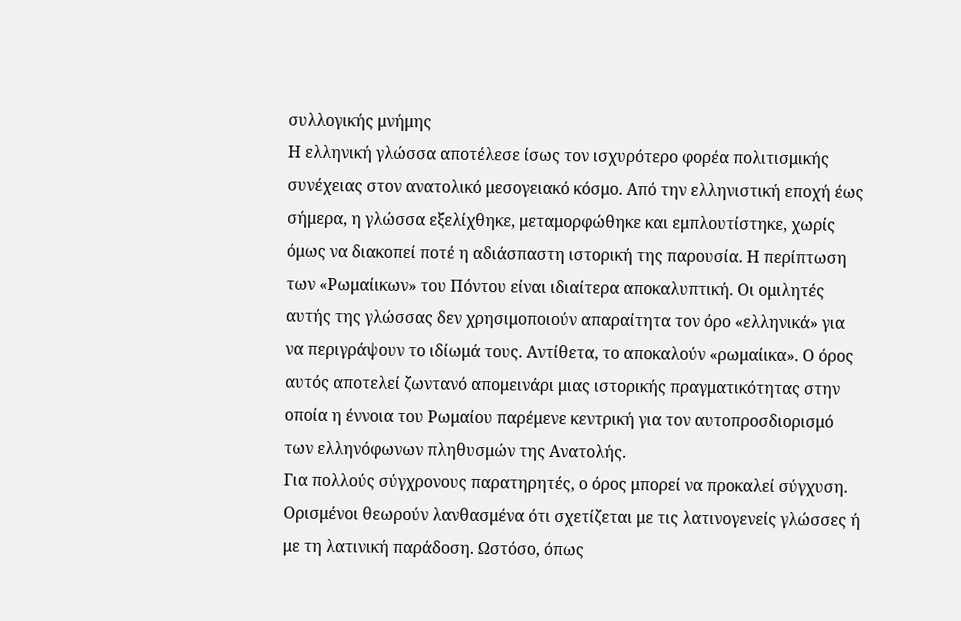συλλογικής μνήμης
Η ελληνική γλώσσα αποτέλεσε ίσως τον ισχυρότερο φορέα πολιτισμικής συνέχειας στον ανατολικό μεσογειακό κόσμο. Από την ελληνιστική εποχή έως σήμερα, η γλώσσα εξελίχθηκε, μεταμορφώθηκε και εμπλουτίστηκε, χωρίς όμως να διακοπεί ποτέ η αδιάσπαστη ιστορική της παρουσία. Η περίπτωση των «Ρωμαίικων» του Πόντου είναι ιδιαίτερα αποκαλυπτική. Οι ομιλητές αυτής της γλώσσας δεν χρησιμοποιούν απαραίτητα τον όρο «ελληνικά» για να περιγράψουν το ιδίωμά τους. Αντίθετα, το αποκαλούν «ρωμαίικα». Ο όρος αυτός αποτελεί ζωντανό απομεινάρι μιας ιστορικής πραγματικότητας στην οποία η έννοια του Ρωμαίου παρέμενε κεντρική για τον αυτοπροσδιορισμό των ελληνόφωνων πληθυσμών της Ανατολής.
Για πολλούς σύγχρονους παρατηρητές, ο όρος μπορεί να προκαλεί σύγχυση. Ορισμένοι θεωρούν λανθασμένα ότι σχετίζεται με τις λατινογενείς γλώσσες ή με τη λατινική παράδοση. Ωστόσο, όπως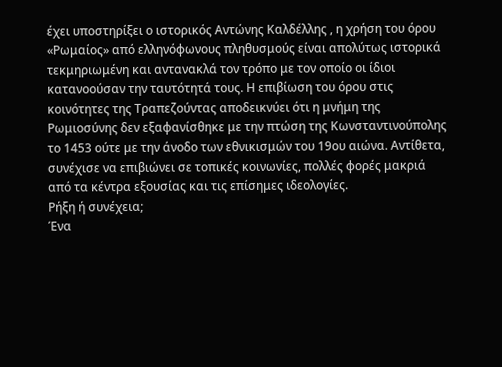έχει υποστηρίξει ο ιστορικός Αντώνης Καλδέλλης , η χρήση του όρου «Ρωμαίος» από ελληνόφωνους πληθυσμούς είναι απολύτως ιστορικά τεκμηριωμένη και αντανακλά τον τρόπο με τον οποίο οι ίδιοι κατανοούσαν την ταυτότητά τους. Η επιβίωση του όρου στις κοινότητες της Τραπεζούντας αποδεικνύει ότι η μνήμη της Ρωμιοσύνης δεν εξαφανίσθηκε με την πτώση της Κωνσταντινούπολης το 1453 ούτε με την άνοδο των εθνικισμών του 19ου αιώνα. Αντίθετα, συνέχισε να επιβιώνει σε τοπικές κοινωνίες, πολλές φορές μακριά από τα κέντρα εξουσίας και τις επίσημες ιδεολογίες.
Ρήξη ή συνέχεια;
Ένα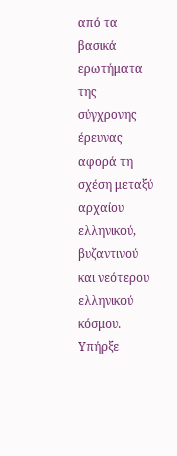από τα βασικά ερωτήματα της σύγχρονης έρευνας αφορά τη σχέση μεταξύ αρχαίου ελληνικού, βυζαντινού και νεότερου ελληνικού κόσμου. Υπήρξε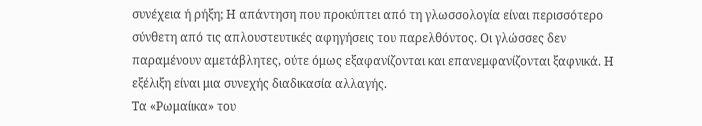συνέχεια ή ρήξη; Η απάντηση που προκύπτει από τη γλωσσολογία είναι περισσότερο σύνθετη από τις απλουστευτικές αφηγήσεις του παρελθόντος. Οι γλώσσες δεν παραμένουν αμετάβλητες, ούτε όμως εξαφανίζονται και επανεμφανίζονται ξαφνικά. Η εξέλιξη είναι μια συνεχής διαδικασία αλλαγής.
Τα «Ρωμαίικα» του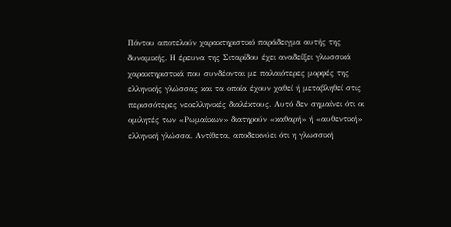Πόντου αποτελούν χαρακτηριστικό παράδειγμα αυτής της δυναμικής. Η έρευνα της Σιταρίδου έχει αναδείξει γλωσσικά χαρακτηριστικά που συνδέονται με παλαιότερες μορφές της ελληνικής γλώσσας και τα οποία έχουν χαθεί ή μεταβληθεί στις περισσότερες νεοελληνικές διαλέκτους. Αυτό δεν σημαίνει ότι οι ομιλητές των «Ρωμαίικων» διατηρούν «καθαρή» ή «αυθεντική» ελληνική γλώσσα. Αντίθετα, αποδεικνύει ότι η γλωσσική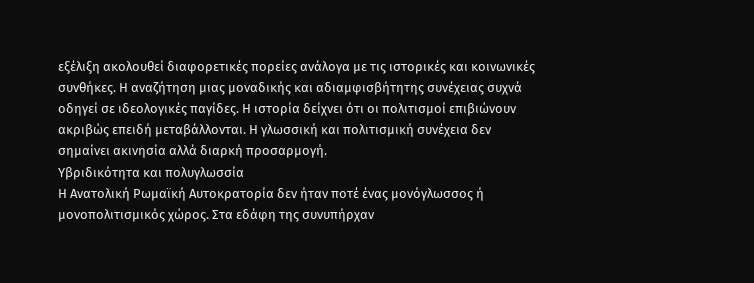εξέλιξη ακολουθεί διαφορετικές πορείες ανάλογα με τις ιστορικές και κοινωνικές συνθήκες. Η αναζήτηση μιας μοναδικής και αδιαμφισβήτητης συνέχειας συχνά οδηγεί σε ιδεολογικές παγίδες. Η ιστορία δείχνει ότι οι πολιτισμοί επιβιώνουν ακριβώς επειδή μεταβάλλονται. Η γλωσσική και πολιτισμική συνέχεια δεν σημαίνει ακινησία αλλά διαρκή προσαρμογή.
Υβριδικότητα και πολυγλωσσία
Η Ανατολική Ρωμαϊκή Αυτοκρατορία δεν ήταν ποτέ ένας μονόγλωσσος ή μονοπολιτισμικός χώρος. Στα εδάφη της συνυπήρχαν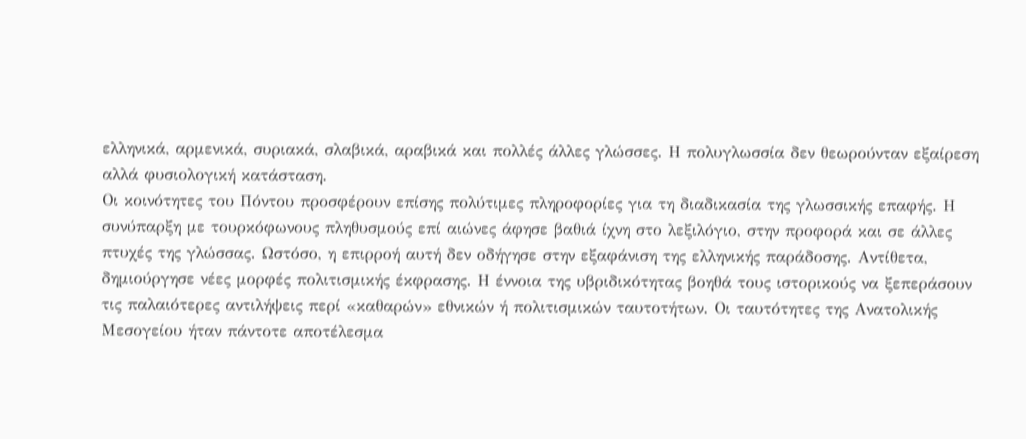ελληνικά, αρμενικά, συριακά, σλαβικά, αραβικά και πολλές άλλες γλώσσες. Η πολυγλωσσία δεν θεωρούνταν εξαίρεση αλλά φυσιολογική κατάσταση.
Οι κοινότητες του Πόντου προσφέρουν επίσης πολύτιμες πληροφορίες για τη διαδικασία της γλωσσικής επαφής. Η συνύπαρξη με τουρκόφωνους πληθυσμούς επί αιώνες άφησε βαθιά ίχνη στο λεξιλόγιο, στην προφορά και σε άλλες πτυχές της γλώσσας. Ωστόσο, η επιρροή αυτή δεν οδήγησε στην εξαφάνιση της ελληνικής παράδοσης. Αντίθετα, δημιούργησε νέες μορφές πολιτισμικής έκφρασης. Η έννοια της υβριδικότητας βοηθά τους ιστορικούς να ξεπεράσουν τις παλαιότερες αντιλήψεις περί «καθαρών» εθνικών ή πολιτισμικών ταυτοτήτων. Οι ταυτότητες της Ανατολικής Μεσογείου ήταν πάντοτε αποτέλεσμα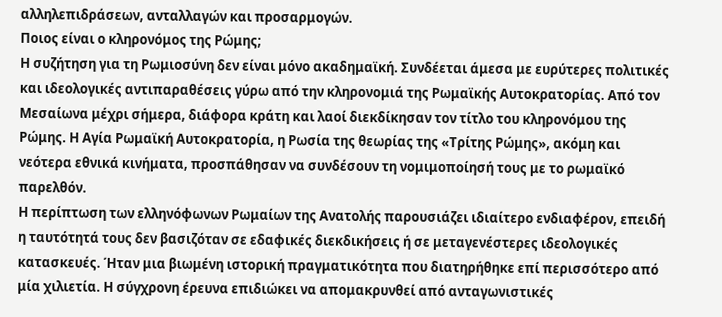αλληλεπιδράσεων, ανταλλαγών και προσαρμογών.
Ποιος είναι ο κληρονόμος της Ρώμης;
Η συζήτηση για τη Ρωμιοσύνη δεν είναι μόνο ακαδημαϊκή. Συνδέεται άμεσα με ευρύτερες πολιτικές και ιδεολογικές αντιπαραθέσεις γύρω από την κληρονομιά της Ρωμαϊκής Αυτοκρατορίας. Από τον Μεσαίωνα μέχρι σήμερα, διάφορα κράτη και λαοί διεκδίκησαν τον τίτλο του κληρονόμου της Ρώμης. Η Αγία Ρωμαϊκή Αυτοκρατορία, η Ρωσία της θεωρίας της «Τρίτης Ρώμης», ακόμη και νεότερα εθνικά κινήματα, προσπάθησαν να συνδέσουν τη νομιμοποίησή τους με το ρωμαϊκό παρελθόν.
Η περίπτωση των ελληνόφωνων Ρωμαίων της Ανατολής παρουσιάζει ιδιαίτερο ενδιαφέρον, επειδή η ταυτότητά τους δεν βασιζόταν σε εδαφικές διεκδικήσεις ή σε μεταγενέστερες ιδεολογικές κατασκευές. Ήταν μια βιωμένη ιστορική πραγματικότητα που διατηρήθηκε επί περισσότερο από μία χιλιετία. Η σύγχρονη έρευνα επιδιώκει να απομακρυνθεί από ανταγωνιστικές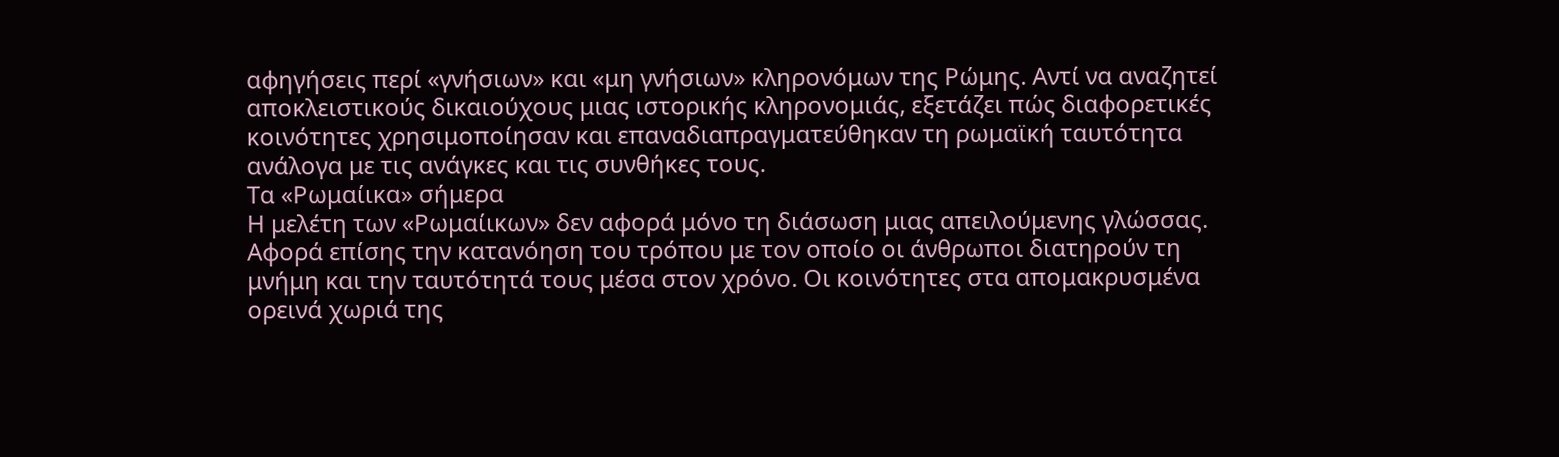αφηγήσεις περί «γνήσιων» και «μη γνήσιων» κληρονόμων της Ρώμης. Αντί να αναζητεί αποκλειστικούς δικαιούχους μιας ιστορικής κληρονομιάς, εξετάζει πώς διαφορετικές κοινότητες χρησιμοποίησαν και επαναδιαπραγματεύθηκαν τη ρωμαϊκή ταυτότητα ανάλογα με τις ανάγκες και τις συνθήκες τους.
Τα «Ρωμαίικα» σήμερα
Η μελέτη των «Ρωμαίικων» δεν αφορά μόνο τη διάσωση μιας απειλούμενης γλώσσας. Αφορά επίσης την κατανόηση του τρόπου με τον οποίο οι άνθρωποι διατηρούν τη μνήμη και την ταυτότητά τους μέσα στον χρόνο. Οι κοινότητες στα απομακρυσμένα ορεινά χωριά της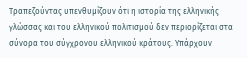Τραπεζούντας υπενθυμίζουν ότι η ιστορία της ελληνικής γλώσσας και του ελληνικού πολιτισμού δεν περιορίζεται στα σύνορα του σύγχρονου ελληνικού κράτους. Υπάρχουν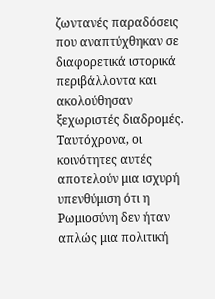ζωντανές παραδόσεις που αναπτύχθηκαν σε διαφορετικά ιστορικά περιβάλλοντα και ακολούθησαν ξεχωριστές διαδρομές. Ταυτόχρονα, οι κοινότητες αυτές αποτελούν μια ισχυρή υπενθύμιση ότι η Ρωμιοσύνη δεν ήταν απλώς μια πολιτική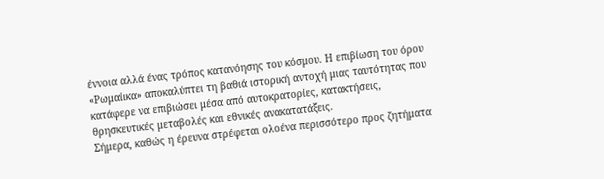έννοια αλλά ένας τρόπος κατανόησης του κόσμου. Η επιβίωση του όρου «Ρωμαίικα» αποκαλύπτει τη βαθιά ιστορική αντοχή μιας ταυτότητας που κατάφερε να επιβιώσει μέσα από αυτοκρατορίες, κατακτήσεις, θρησκευτικές μεταβολές και εθνικές ανακατατάξεις.
Σήμερα, καθώς η έρευνα στρέφεται ολοένα περισσότερο προς ζητήματα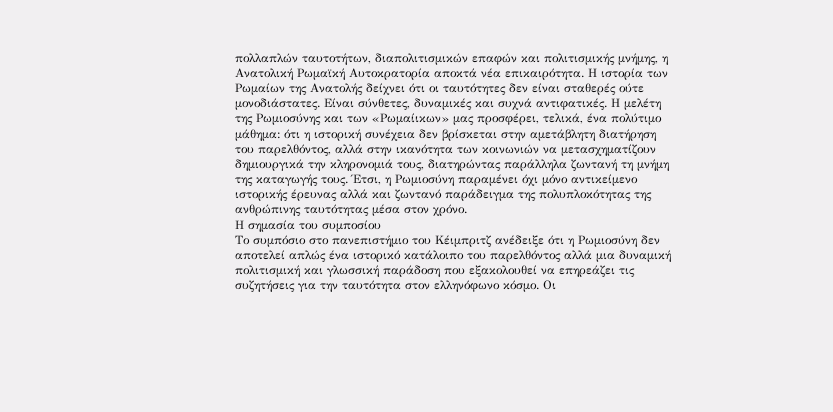πολλαπλών ταυτοτήτων, διαπολιτισμικών επαφών και πολιτισμικής μνήμης, η Ανατολική Ρωμαϊκή Αυτοκρατορία αποκτά νέα επικαιρότητα. Η ιστορία των Ρωμαίων της Ανατολής δείχνει ότι οι ταυτότητες δεν είναι σταθερές ούτε μονοδιάστατες. Είναι σύνθετες, δυναμικές και συχνά αντιφατικές. Η μελέτη της Ρωμιοσύνης και των «Ρωμαίικων» μας προσφέρει, τελικά, ένα πολύτιμο μάθημα: ότι η ιστορική συνέχεια δεν βρίσκεται στην αμετάβλητη διατήρηση του παρελθόντος, αλλά στην ικανότητα των κοινωνιών να μετασχηματίζουν δημιουργικά την κληρονομιά τους, διατηρώντας παράλληλα ζωντανή τη μνήμη της καταγωγής τους. Έτσι, η Ρωμιοσύνη παραμένει όχι μόνο αντικείμενο ιστορικής έρευνας αλλά και ζωντανό παράδειγμα της πολυπλοκότητας της ανθρώπινης ταυτότητας μέσα στον χρόνο.
Η σημασία του συμποσίου
Το συμπόσιο στο πανεπιστήμιο του Κέιμπριτζ ανέδειξε ότι η Ρωμιοσύνη δεν αποτελεί απλώς ένα ιστορικό κατάλοιπο του παρελθόντος αλλά μια δυναμική πολιτισμική και γλωσσική παράδοση που εξακολουθεί να επηρεάζει τις συζητήσεις για την ταυτότητα στον ελληνόφωνο κόσμο. Οι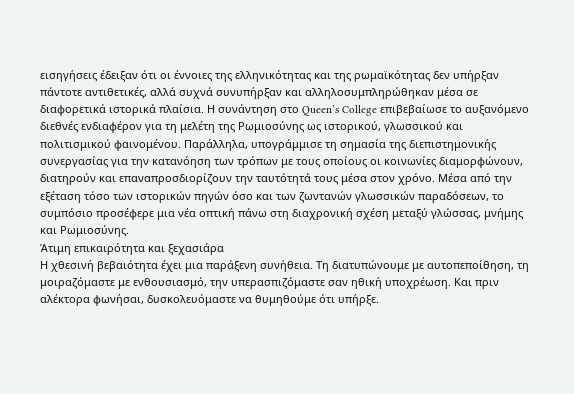εισηγήσεις έδειξαν ότι οι έννοιες της ελληνικότητας και της ρωμαϊκότητας δεν υπήρξαν πάντοτε αντιθετικές, αλλά συχνά συνυπήρξαν και αλληλοσυμπληρώθηκαν μέσα σε διαφορετικά ιστορικά πλαίσια. Η συνάντηση στο Queen’s College επιβεβαίωσε το αυξανόμενο διεθνές ενδιαφέρον για τη μελέτη της Ρωμιοσύνης ως ιστορικού, γλωσσικού και πολιτισμικού φαινομένου. Παράλληλα, υπογράμμισε τη σημασία της διεπιστημονικής συνεργασίας για την κατανόηση των τρόπων με τους οποίους οι κοινωνίες διαμορφώνουν, διατηρούν και επαναπροσδιορίζουν την ταυτότητά τους μέσα στον χρόνο. Μέσα από την εξέταση τόσο των ιστορικών πηγών όσο και των ζωντανών γλωσσικών παραδόσεων, το συμπόσιο προσέφερε μια νέα οπτική πάνω στη διαχρονική σχέση μεταξύ γλώσσας, μνήμης και Ρωμιοσύνης.
Άτιμη επικαιρότητα και ξεχασιάρα
Η χθεσινή βεβαιότητα έχει μια παράξενη συνήθεια. Τη διατυπώνουμε με αυτοπεποίθηση, τη μοιραζόμαστε με ενθουσιασμό, την υπερασπιζόμαστε σαν ηθική υποχρέωση. Και πριν αλέκτορα φωνήσαι, δυσκολευόμαστε να θυμηθούμε ότι υπήρξε.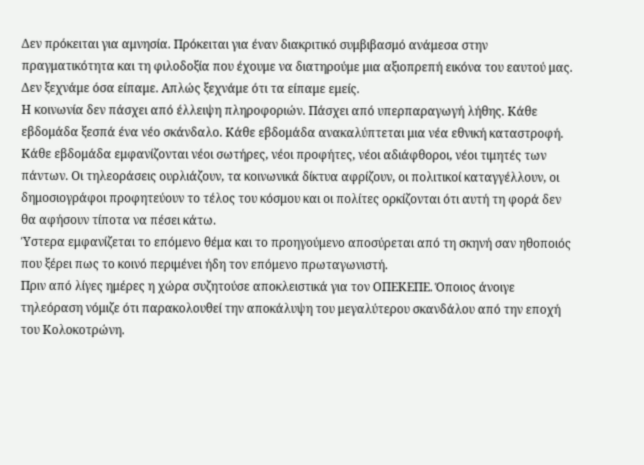Δεν πρόκειται για αμνησία. Πρόκειται για έναν διακριτικό συμβιβασμό ανάμεσα στην πραγματικότητα και τη φιλοδοξία που έχουμε να διατηρούμε μια αξιοπρεπή εικόνα του εαυτού μας.
Δεν ξεχνάμε όσα είπαμε. Απλώς ξεχνάμε ότι τα είπαμε εμείς.
Η κοινωνία δεν πάσχει από έλλειψη πληροφοριών. Πάσχει από υπερπαραγωγή λήθης. Κάθε εβδομάδα ξεσπά ένα νέο σκάνδαλο. Κάθε εβδομάδα ανακαλύπτεται μια νέα εθνική καταστροφή. Κάθε εβδομάδα εμφανίζονται νέοι σωτήρες, νέοι προφήτες, νέοι αδιάφθοροι, νέοι τιμητές των πάντων. Οι τηλεοράσεις ουρλιάζουν, τα κοινωνικά δίκτυα αφρίζουν, οι πολιτικοί καταγγέλλουν, οι δημοσιογράφοι προφητεύουν το τέλος του κόσμου και οι πολίτες ορκίζονται ότι αυτή τη φορά δεν θα αφήσουν τίποτα να πέσει κάτω.
Ύστερα εμφανίζεται το επόμενο θέμα και το προηγούμενο αποσύρεται από τη σκηνή σαν ηθοποιός που ξέρει πως το κοινό περιμένει ήδη τον επόμενο πρωταγωνιστή.
Πριν από λίγες ημέρες η χώρα συζητούσε αποκλειστικά για τον ΟΠΕΚΕΠΕ. Όποιος άνοιγε τηλεόραση νόμιζε ότι παρακολουθεί την αποκάλυψη του μεγαλύτερου σκανδάλου από την εποχή του Κολοκοτρώνη.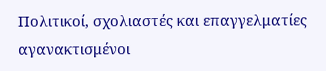Πολιτικοί, σχολιαστές και επαγγελματίες αγανακτισμένοι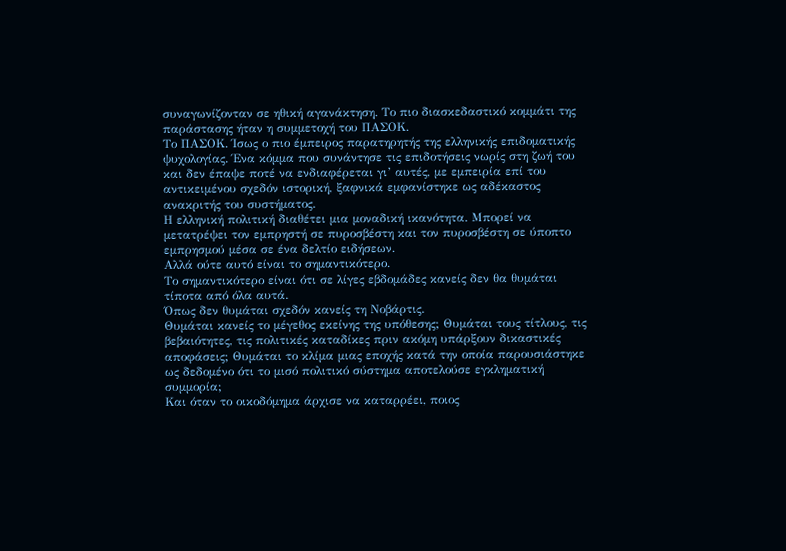συναγωνίζονταν σε ηθική αγανάκτηση. Το πιο διασκεδαστικό κομμάτι της παράστασης ήταν η συμμετοχή του ΠΑΣΟΚ.
Το ΠΑΣΟΚ. Ίσως ο πιο έμπειρος παρατηρητής της ελληνικής επιδοματικής ψυχολογίας. Ένα κόμμα που συνάντησε τις επιδοτήσεις νωρίς στη ζωή του και δεν έπαψε ποτέ να ενδιαφέρεται γι’ αυτές, με εμπειρία επί του αντικειμένου σχεδόν ιστορική, ξαφνικά εμφανίστηκε ως αδέκαστος ανακριτής του συστήματος.
Η ελληνική πολιτική διαθέτει μια μοναδική ικανότητα. Μπορεί να μετατρέψει τον εμπρηστή σε πυροσβέστη και τον πυροσβέστη σε ύποπτο εμπρησμού μέσα σε ένα δελτίο ειδήσεων.
Αλλά ούτε αυτό είναι το σημαντικότερο.
Το σημαντικότερο είναι ότι σε λίγες εβδομάδες κανείς δεν θα θυμάται τίποτα από όλα αυτά.
Όπως δεν θυμάται σχεδόν κανείς τη Νοβάρτις.
Θυμάται κανείς το μέγεθος εκείνης της υπόθεσης; Θυμάται τους τίτλους, τις βεβαιότητες, τις πολιτικές καταδίκες πριν ακόμη υπάρξουν δικαστικές αποφάσεις; Θυμάται το κλίμα μιας εποχής κατά την οποία παρουσιάστηκε ως δεδομένο ότι το μισό πολιτικό σύστημα αποτελούσε εγκληματική συμμορία;
Και όταν το οικοδόμημα άρχισε να καταρρέει, ποιος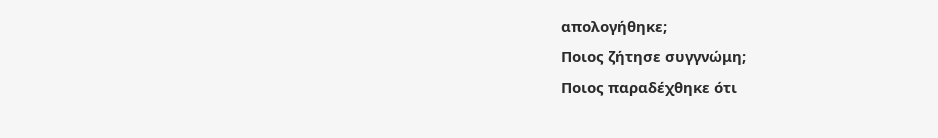απολογήθηκε;
Ποιος ζήτησε συγγνώμη;
Ποιος παραδέχθηκε ότι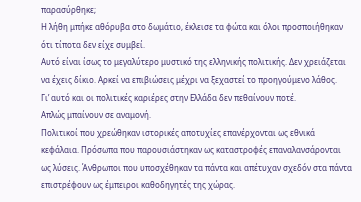παρασύρθηκε;
Η λήθη μπήκε αθόρυβα στο δωμάτιο, έκλεισε τα φώτα και όλοι προσποιήθηκαν ότι τίποτα δεν είχε συμβεί.
Αυτό είναι ίσως το μεγαλύτερο μυστικό της ελληνικής πολιτικής. Δεν χρειάζεται να έχεις δίκιο. Αρκεί να επιβιώσεις μέχρι να ξεχαστεί το προηγούμενο λάθος.
Γι’ αυτό και οι πολιτικές καριέρες στην Ελλάδα δεν πεθαίνουν ποτέ.
Απλώς μπαίνουν σε αναμονή.
Πολιτικοί που χρεώθηκαν ιστορικές αποτυχίες επανέρχονται ως εθνικά κεφάλαια. Πρόσωπα που παρουσιάστηκαν ως καταστροφές επαναλανσάρονται ως λύσεις. Άνθρωποι που υποσχέθηκαν τα πάντα και απέτυχαν σχεδόν στα πάντα επιστρέφουν ως έμπειροι καθοδηγητές της χώρας.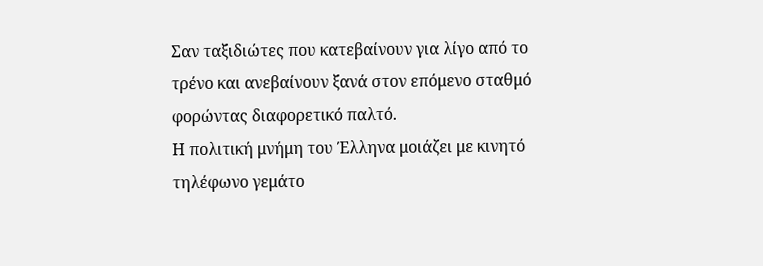Σαν ταξιδιώτες που κατεβαίνουν για λίγο από το τρένο και ανεβαίνουν ξανά στον επόμενο σταθμό φορώντας διαφορετικό παλτό.
Η πολιτική μνήμη του Έλληνα μοιάζει με κινητό τηλέφωνο γεμάτο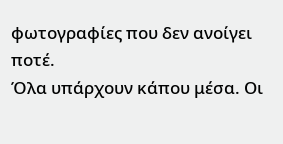φωτογραφίες που δεν ανοίγει ποτέ.
Όλα υπάρχουν κάπου μέσα. Οι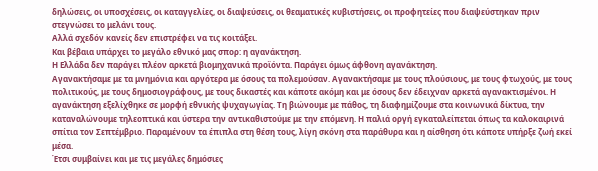δηλώσεις, οι υποσχέσεις, οι καταγγελίες, οι διαψεύσεις, οι θεαματικές κυβιστήσεις, οι προφητείες που διαψεύστηκαν πριν στεγνώσει το μελάνι τους.
Αλλά σχεδόν κανείς δεν επιστρέφει να τις κοιτάξει.
Και βέβαια υπάρχει το μεγάλο εθνικό μας σπορ: η αγανάκτηση.
Η Ελλάδα δεν παράγει πλέον αρκετά βιομηχανικά προϊόντα. Παράγει όμως άφθονη αγανάκτηση.
Αγανακτήσαμε με τα μνημόνια και αργότερα με όσους τα πολεμούσαν. Αγανακτήσαμε με τους πλούσιους, με τους φτωχούς, με τους πολιτικούς, με τους δημοσιογράφους, με τους δικαστές και κάποτε ακόμη και με όσους δεν έδειχναν αρκετά αγανακτισμένοι. Η αγανάκτηση εξελίχθηκε σε μορφή εθνικής ψυχαγωγίας. Τη βιώνουμε με πάθος, τη διαφημίζουμε στα κοινωνικά δίκτυα, την καταναλώνουμε τηλεοπτικά και ύστερα την αντικαθιστούμε με την επόμενη. Η παλιά οργή εγκαταλείπεται όπως τα καλοκαιρινά σπίτια τον Σεπτέμβριο. Παραμένουν τα έπιπλα στη θέση τους, λίγη σκόνη στα παράθυρα και η αίσθηση ότι κάποτε υπήρξε ζωή εκεί μέσα.
Έτσι συμβαίνει και με τις μεγάλες δημόσιες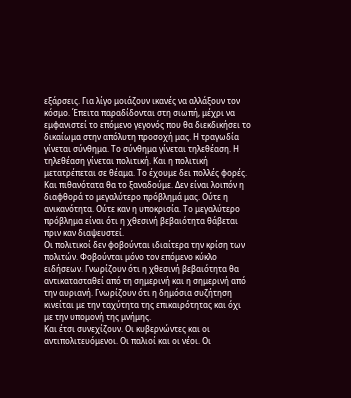εξάρσεις. Για λίγο μοιάζουν ικανές να αλλάξουν τον κόσμο. Έπειτα παραδίδονται στη σιωπή, μέχρι να εμφανιστεί το επόμενο γεγονός που θα διεκδικήσει το δικαίωμα στην απόλυτη προσοχή μας. Η τραγωδία γίνεται σύνθημα. Το σύνθημα γίνεται τηλεθέαση. Η τηλεθέαση γίνεται πολιτική. Και η πολιτική μετατρέπεται σε θέαμα. Το έχουμε δει πολλές φορές. Και πιθανότατα θα το ξαναδούμε. Δεν είναι λοιπόν η διαφθορά το μεγαλύτερο πρόβλημά μας. Ούτε η ανικανότητα. Ούτε καν η υποκρισία. Το μεγαλύτερο πρόβλημα είναι ότι η χθεσινή βεβαιότητα θάβεται πριν καν διαψευστεί.
Οι πολιτικοί δεν φοβούνται ιδιαίτερα την κρίση των πολιτών. Φοβούνται μόνο τον επόμενο κύκλο ειδήσεων. Γνωρίζουν ότι η χθεσινή βεβαιότητα θα αντικατασταθεί από τη σημερινή και η σημερινή από την αυριανή. Γνωρίζουν ότι η δημόσια συζήτηση κινείται με την ταχύτητα της επικαιρότητας και όχι με την υπομονή της μνήμης.
Και έτσι συνεχίζουν. Οι κυβερνώντες και οι αντιπολιτευόμενοι. Οι παλιοί και οι νέοι. Οι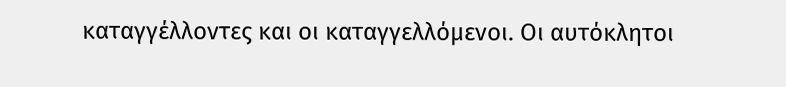καταγγέλλοντες και οι καταγγελλόμενοι. Οι αυτόκλητοι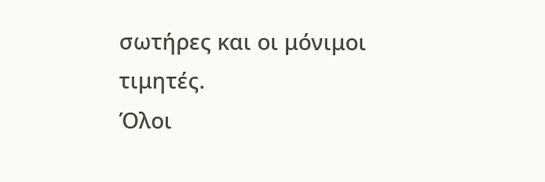σωτήρες και οι μόνιμοι τιμητές.
Όλοι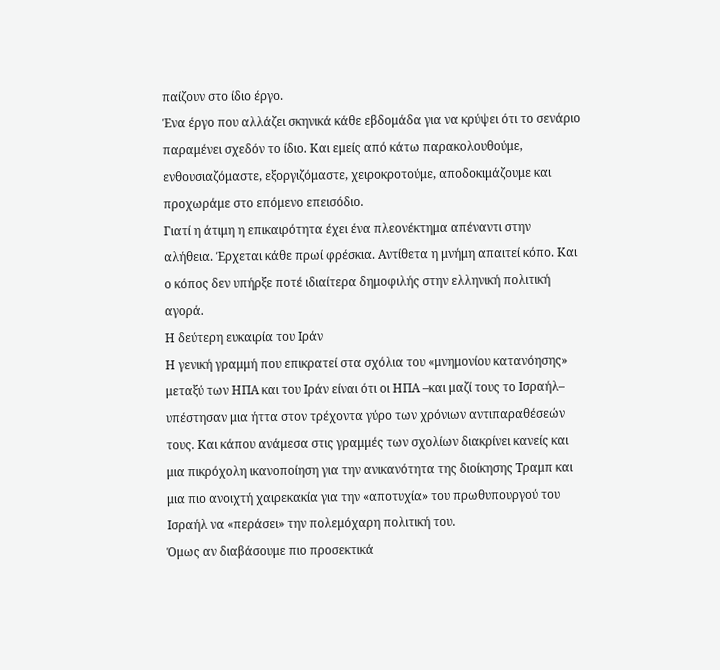παίζουν στο ίδιο έργο.
Ένα έργο που αλλάζει σκηνικά κάθε εβδομάδα για να κρύψει ότι το σενάριο παραμένει σχεδόν το ίδιο. Και εμείς από κάτω παρακολουθούμε, ενθουσιαζόμαστε, εξοργιζόμαστε, χειροκροτούμε, αποδοκιμάζουμε και προχωράμε στο επόμενο επεισόδιο.
Γιατί η άτιμη η επικαιρότητα έχει ένα πλεονέκτημα απέναντι στην αλήθεια. Έρχεται κάθε πρωί φρέσκια. Αντίθετα η μνήμη απαιτεί κόπο. Και ο κόπος δεν υπήρξε ποτέ ιδιαίτερα δημοφιλής στην ελληνική πολιτική αγορά.
Η δεύτερη ευκαιρία του Ιράν
Η γενική γραμμή που επικρατεί στα σχόλια του «μνημονίου κατανόησης» μεταξύ των ΗΠΑ και του Ιράν είναι ότι οι ΗΠΑ –και μαζί τους το Ισραήλ– υπέστησαν μια ήττα στον τρέχοντα γύρο των χρόνιων αντιπαραθέσεών τους. Και κάπου ανάμεσα στις γραμμές των σχολίων διακρίνει κανείς και μια πικρόχολη ικανοποίηση για την ανικανότητα της διοίκησης Τραμπ και μια πιο ανοιχτή χαιρεκακία για την «αποτυχία» του πρωθυπουργού του Ισραήλ να «περάσει» την πολεμόχαρη πολιτική του.
Όμως αν διαβάσουμε πιο προσεκτικά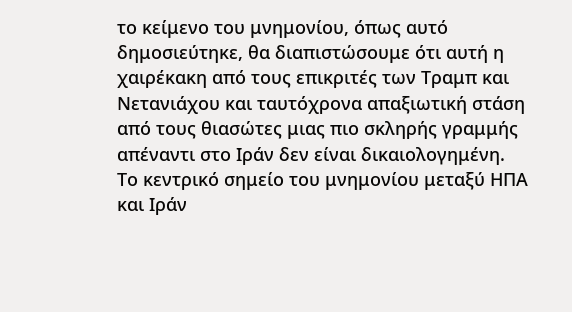το κείμενο του μνημονίου, όπως αυτό δημοσιεύτηκε, θα διαπιστώσουμε ότι αυτή η χαιρέκακη από τους επικριτές των Τραμπ και Νετανιάχου και ταυτόχρονα απαξιωτική στάση από τους θιασώτες μιας πιο σκληρής γραμμής απέναντι στο Ιράν δεν είναι δικαιολογημένη.
Το κεντρικό σημείο του μνημονίου μεταξύ ΗΠΑ και Ιράν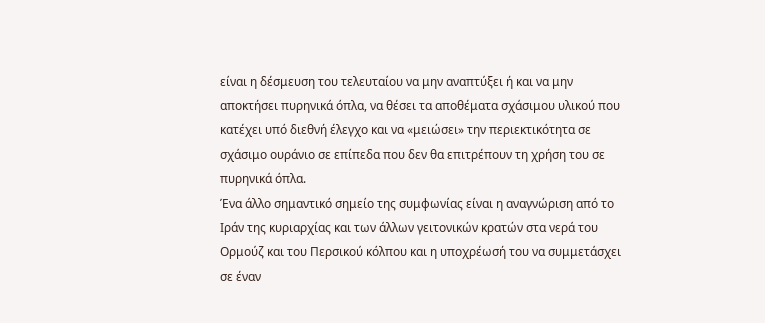είναι η δέσμευση του τελευταίου να μην αναπτύξει ή και να μην αποκτήσει πυρηνικά όπλα, να θέσει τα αποθέματα σχάσιμου υλικού που κατέχει υπό διεθνή έλεγχο και να «μειώσει» την περιεκτικότητα σε σχάσιμο ουράνιο σε επίπεδα που δεν θα επιτρέπουν τη χρήση του σε πυρηνικά όπλα.
Ένα άλλο σημαντικό σημείο της συμφωνίας είναι η αναγνώριση από το Ιράν της κυριαρχίας και των άλλων γειτονικών κρατών στα νερά του Ορμούζ και του Περσικού κόλπου και η υποχρέωσή του να συμμετάσχει σε έναν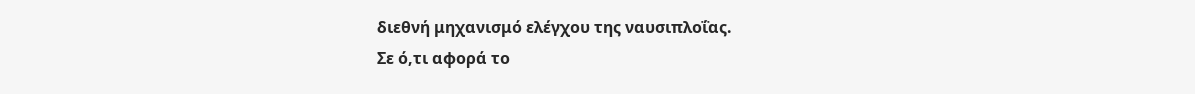διεθνή μηχανισμό ελέγχου της ναυσιπλοΐας.
Σε ό,τι αφορά το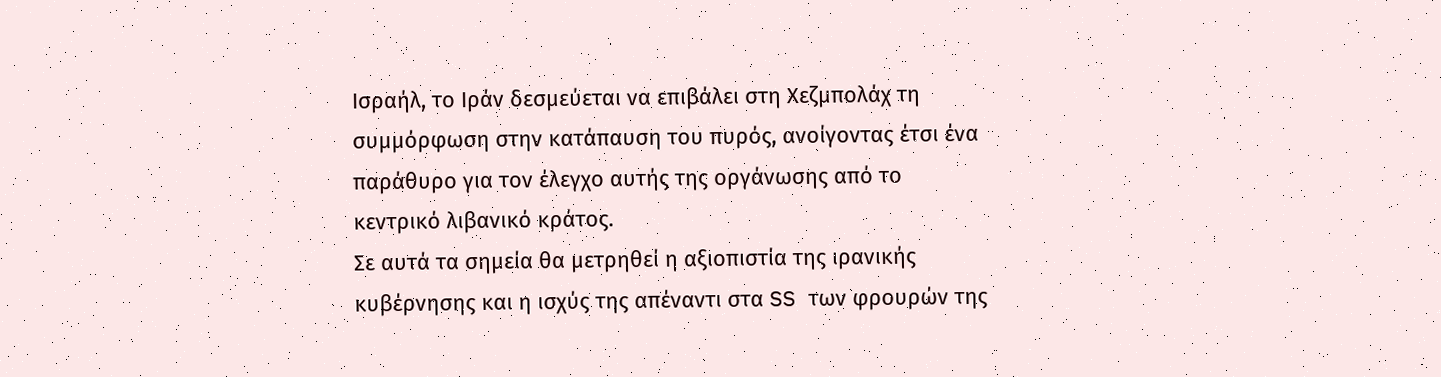Ισραήλ, το Ιράν δεσμεύεται να επιβάλει στη Χεζμπολάχ τη συμμόρφωση στην κατάπαυση του πυρός, ανοίγοντας έτσι ένα παράθυρο για τον έλεγχο αυτής της οργάνωσης από το κεντρικό λιβανικό κράτος.
Σε αυτά τα σημεία θα μετρηθεί η αξιοπιστία της ιρανικής κυβέρνησης και η ισχύς της απέναντι στα SS των φρουρών της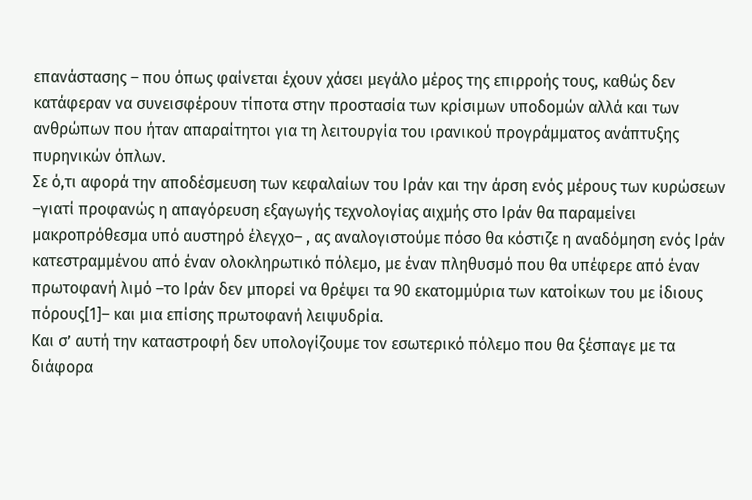επανάστασης – που όπως φαίνεται έχουν χάσει μεγάλο μέρος της επιρροής τους, καθώς δεν κατάφεραν να συνεισφέρουν τίποτα στην προστασία των κρίσιμων υποδομών αλλά και των ανθρώπων που ήταν απαραίτητοι για τη λειτουργία του ιρανικού προγράμματος ανάπτυξης πυρηνικών όπλων.
Σε ό,τι αφορά την αποδέσμευση των κεφαλαίων του Ιράν και την άρση ενός μέρους των κυρώσεων –γιατί προφανώς η απαγόρευση εξαγωγής τεχνολογίας αιχμής στο Ιράν θα παραμείνει μακροπρόθεσμα υπό αυστηρό έλεγχο– , ας αναλογιστούμε πόσο θα κόστιζε η αναδόμηση ενός Ιράν κατεστραμμένου από έναν ολοκληρωτικό πόλεμο, με έναν πληθυσμό που θα υπέφερε από έναν πρωτοφανή λιμό –το Ιράν δεν μπορεί να θρέψει τα 90 εκατομμύρια των κατοίκων του με ίδιους πόρους[1]– και μια επίσης πρωτοφανή λειψυδρία.
Και σ’ αυτή την καταστροφή δεν υπολογίζουμε τον εσωτερικό πόλεμο που θα ξέσπαγε με τα διάφορα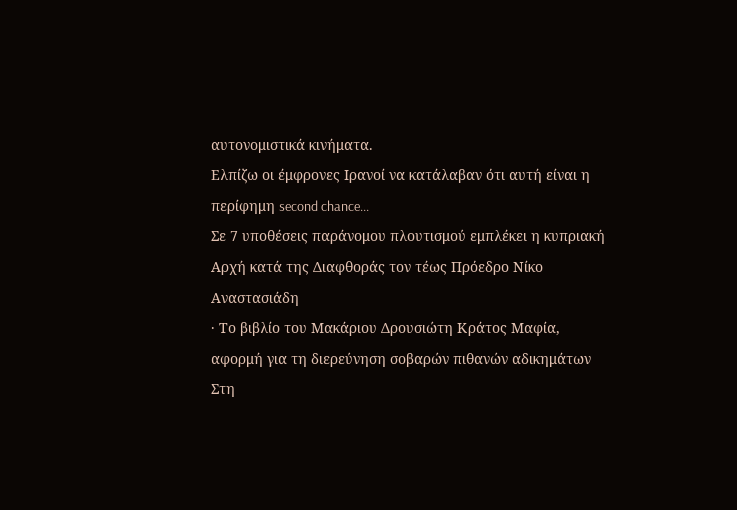αυτονομιστικά κινήματα.
Ελπίζω οι έμφρονες Ιρανοί να κατάλαβαν ότι αυτή είναι η περίφημη second chance...
Σε 7 υποθέσεις παράνομου πλουτισμού εμπλέκει η κυπριακή Αρχή κατά της Διαφθοράς τον τέως Πρόεδρο Νίκο Αναστασιάδη
· Το βιβλίο του Μακάριου Δρουσιώτη Κράτος Μαφία, αφορμή για τη διερεύνηση σοβαρών πιθανών αδικημάτων
Στη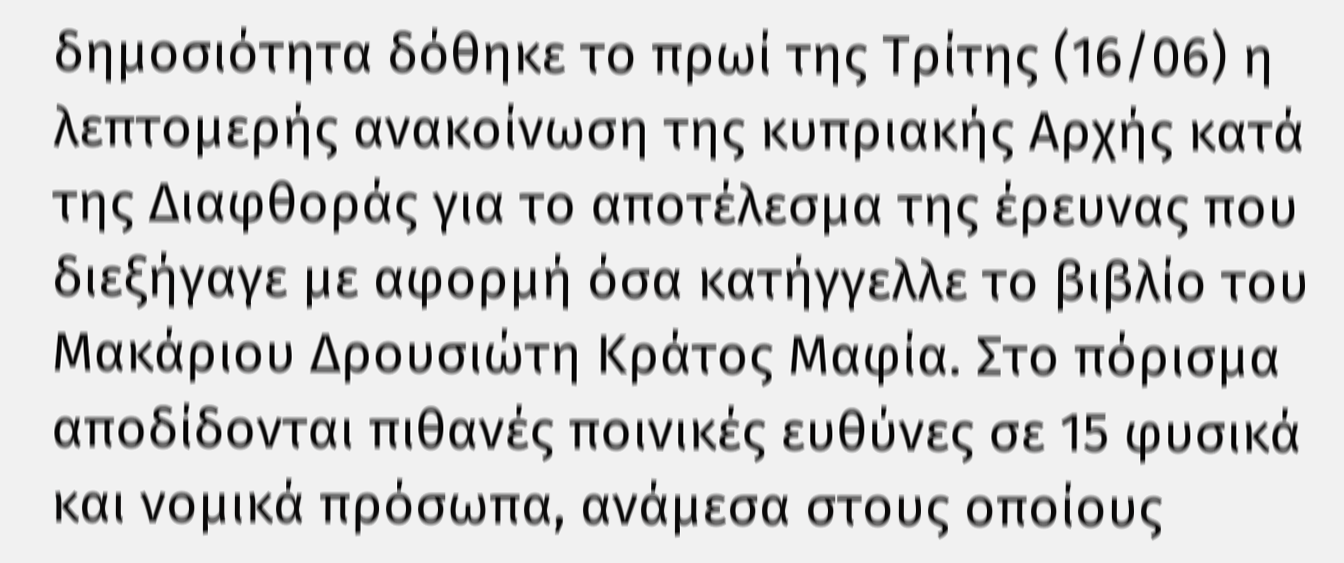δημοσιότητα δόθηκε το πρωί της Τρίτης (16/06) η λεπτομερής ανακοίνωση της κυπριακής Αρχής κατά της Διαφθοράς για το αποτέλεσμα της έρευνας που διεξήγαγε με αφορμή όσα κατήγγελλε το βιβλίο του Μακάριου Δρουσιώτη Κράτος Μαφία. Στο πόρισμα αποδίδονται πιθανές ποινικές ευθύνες σε 15 φυσικά και νομικά πρόσωπα, ανάμεσα στους οποίους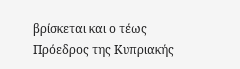βρίσκεται και ο τέως Πρόεδρος της Κυπριακής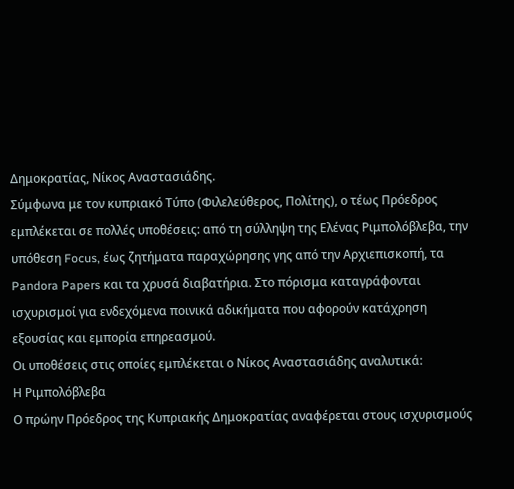Δημοκρατίας, Νίκος Αναστασιάδης.
Σύμφωνα με τον κυπριακό Τύπο (Φιλελεύθερος, Πολίτης), ο τέως Πρόεδρος εμπλέκεται σε πολλές υποθέσεις: από τη σύλληψη της Ελένας Ριμπολόβλεβα, την υπόθεση Focus, έως ζητήματα παραχώρησης γης από την Αρχιεπισκοπή, τα Pandora Papers και τα χρυσά διαβατήρια. Στο πόρισμα καταγράφονται ισχυρισμοί για ενδεχόμενα ποινικά αδικήματα που αφορούν κατάχρηση εξουσίας και εμπορία επηρεασμού.
Οι υποθέσεις στις οποίες εμπλέκεται ο Νίκος Αναστασιάδης αναλυτικά:
Η Ριμπολόβλεβα
Ο πρώην Πρόεδρος της Κυπριακής Δημοκρατίας αναφέρεται στους ισχυρισμούς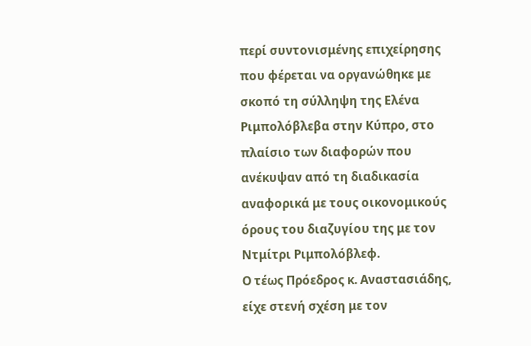περί συντονισμένης επιχείρησης που φέρεται να οργανώθηκε με σκοπό τη σύλληψη της Ελένα Ριμπολόβλεβα στην Κύπρο, στο πλαίσιο των διαφορών που ανέκυψαν από τη διαδικασία αναφορικά με τους οικονομικούς όρους του διαζυγίου της με τον Ντμίτρι Ριμπολόβλεφ.
Ο τέως Πρόεδρος κ. Αναστασιάδης, είχε στενή σχέση με τον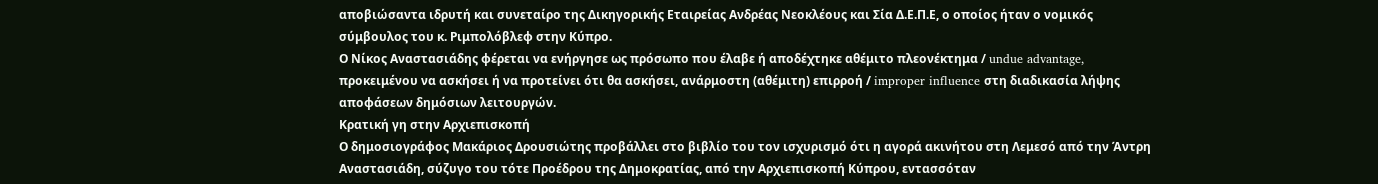αποβιώσαντα ιδρυτή και συνεταίρο της Δικηγορικής Εταιρείας Ανδρέας Νεοκλέους και Σία Δ.Ε.Π.Ε, ο οποίος ήταν ο νομικός σύμβουλος του κ. Ριμπολόβλεφ στην Κύπρο.
Ο Νίκος Αναστασιάδης φέρεται να ενήργησε ως πρόσωπο που έλαβε ή αποδέχτηκε αθέμιτο πλεονέκτημα / undue advantage, προκειμένου να ασκήσει ή να προτείνει ότι θα ασκήσει, ανάρμοστη (αθέμιτη) επιρροή / improper influence στη διαδικασία λήψης αποφάσεων δημόσιων λειτουργών.
Κρατική γη στην Αρχιεπισκοπή
Ο δημοσιογράφος Μακάριος Δρουσιώτης προβάλλει στο βιβλίο του τον ισχυρισμό ότι η αγορά ακινήτου στη Λεμεσό από την Άντρη Αναστασιάδη, σύζυγο του τότε Προέδρου της Δημοκρατίας, από την Αρχιεπισκοπή Κύπρου, εντασσόταν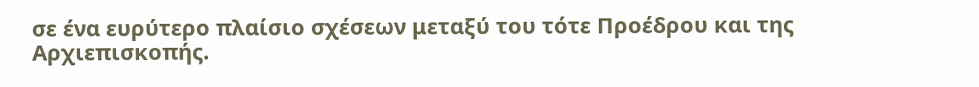σε ένα ευρύτερο πλαίσιο σχέσεων μεταξύ του τότε Προέδρου και της Αρχιεπισκοπής.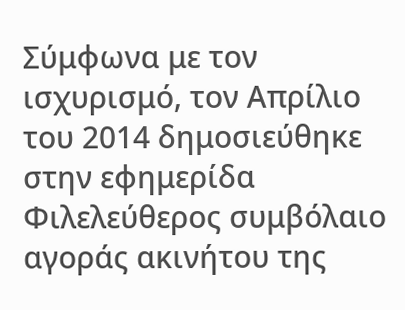Σύμφωνα με τον ισχυρισμό, τον Απρίλιο του 2014 δημοσιεύθηκε στην εφημερίδα Φιλελεύθερος συμβόλαιο αγοράς ακινήτου της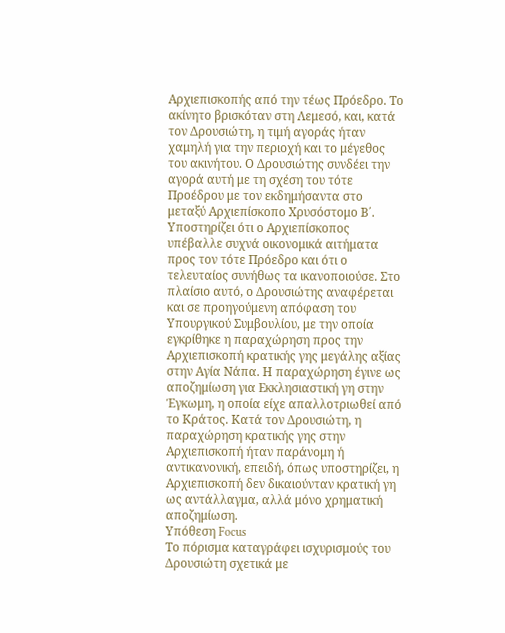Αρχιεπισκοπής από την τέως Πρόεδρο. Το ακίνητο βρισκόταν στη Λεμεσό, και, κατά τον Δρουσιώτη, η τιμή αγοράς ήταν χαμηλή για την περιοχή και το μέγεθος του ακινήτου. Ο Δρουσιώτης συνδέει την αγορά αυτή με τη σχέση του τότε Προέδρου με τον εκδημήσαντα στο μεταξύ Αρχιεπίσκοπο Χρυσόστομο Β΄. Υποστηρίζει ότι ο Αρχιεπίσκοπος υπέβαλλε συχνά οικονομικά αιτήματα προς τον τότε Πρόεδρο και ότι ο τελευταίος συνήθως τα ικανοποιούσε. Στο πλαίσιο αυτό, ο Δρουσιώτης αναφέρεται και σε προηγούμενη απόφαση του Υπουργικού Συμβουλίου, με την οποία εγκρίθηκε η παραχώρηση προς την Αρχιεπισκοπή κρατικής γης μεγάλης αξίας στην Αγία Νάπα. Η παραχώρηση έγινε ως αποζημίωση για Εκκλησιαστική γη στην Έγκωμη, η οποία είχε απαλλοτριωθεί από το Κράτος. Κατά τον Δρουσιώτη, η παραχώρηση κρατικής γης στην Αρχιεπισκοπή ήταν παράνομη ή αντικανονική, επειδή, όπως υποστηρίζει, η Αρχιεπισκοπή δεν δικαιούνταν κρατική γη ως αντάλλαγμα, αλλά μόνο χρηματική αποζημίωση.
Υπόθεση Focus
Το πόρισμα καταγράφει ισχυρισμούς του Δρουσιώτη σχετικά με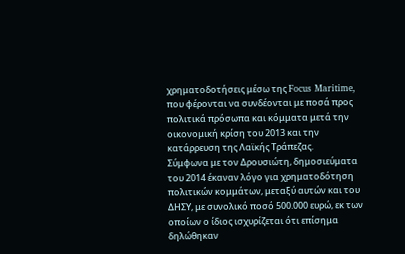χρηματοδοτήσεις μέσω της Focus Maritime, που φέρονται να συνδέονται με ποσά προς πολιτικά πρόσωπα και κόμματα μετά την οικονομική κρίση του 2013 και την κατάρρευση της Λαϊκής Τράπεζας.
Σύμφωνα με τον Δρουσιώτη, δημοσιεύματα του 2014 έκαναν λόγο για χρηματοδότηση πολιτικών κομμάτων, μεταξύ αυτών και του ΔΗΣΥ, με συνολικό ποσό 500.000 ευρώ, εκ των οποίων ο ίδιος ισχυρίζεται ότι επίσημα δηλώθηκαν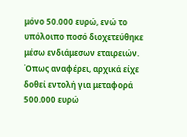μόνο 50.000 ευρώ, ενώ το υπόλοιπο ποσό διοχετεύθηκε μέσω ενδιάμεσων εταιρειών.
Όπως αναφέρει, αρχικά είχε δοθεί εντολή για μεταφορά 500.000 ευρώ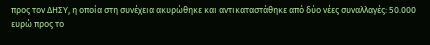προς τον ΔΗΣΥ, η οποία στη συνέχεια ακυρώθηκε και αντικαταστάθηκε από δύο νέες συναλλαγές: 50.000 ευρώ προς το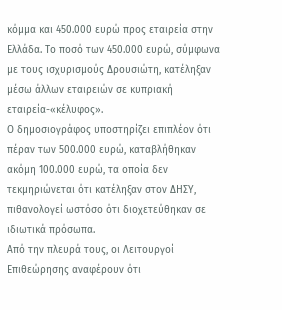κόμμα και 450.000 ευρώ προς εταιρεία στην Ελλάδα. Το ποσό των 450.000 ευρώ, σύμφωνα με τους ισχυρισμούς Δρουσιώτη, κατέληξαν μέσω άλλων εταιρειών σε κυπριακή εταιρεία-«κέλυφος».
Ο δημοσιογράφος υποστηρίζει επιπλέον ότι πέραν των 500.000 ευρώ, καταβλήθηκαν ακόμη 100.000 ευρώ, τα οποία δεν τεκμηριώνεται ότι κατέληξαν στον ΔΗΣΥ, πιθανολογεί ωστόσο ότι διοχετεύθηκαν σε ιδιωτικά πρόσωπα.
Από την πλευρά τους, οι Λειτουργοί Επιθεώρησης αναφέρουν ότι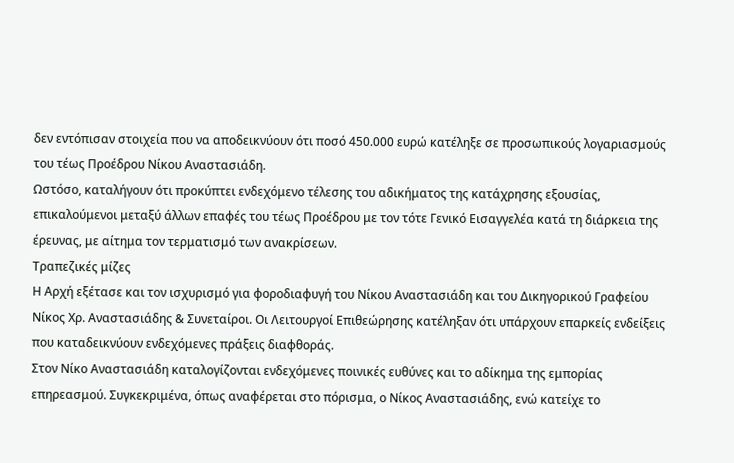δεν εντόπισαν στοιχεία που να αποδεικνύουν ότι ποσό 450.000 ευρώ κατέληξε σε προσωπικούς λογαριασμούς του τέως Προέδρου Νίκου Αναστασιάδη.
Ωστόσο, καταλήγουν ότι προκύπτει ενδεχόμενο τέλεσης του αδικήματος της κατάχρησης εξουσίας, επικαλούμενοι μεταξύ άλλων επαφές του τέως Προέδρου με τον τότε Γενικό Εισαγγελέα κατά τη διάρκεια της έρευνας, με αίτημα τον τερματισμό των ανακρίσεων.
Τραπεζικές μίζες
Η Αρχή εξέτασε και τον ισχυρισμό για φοροδιαφυγή του Νίκου Αναστασιάδη και του Δικηγορικού Γραφείου Νίκος Χρ. Αναστασιάδης & Συνεταίροι. Οι Λειτουργοί Επιθεώρησης κατέληξαν ότι υπάρχουν επαρκείς ενδείξεις που καταδεικνύουν ενδεχόμενες πράξεις διαφθοράς.
Στον Νίκο Αναστασιάδη καταλογίζονται ενδεχόμενες ποινικές ευθύνες και το αδίκημα της εμπορίας επηρεασμού. Συγκεκριμένα, όπως αναφέρεται στο πόρισμα, ο Νίκος Αναστασιάδης, ενώ κατείχε το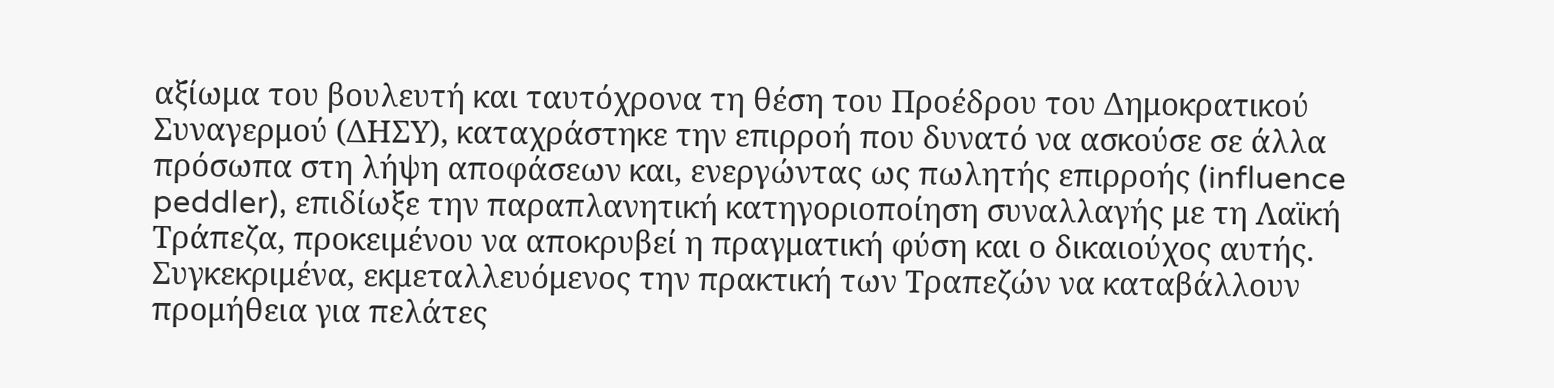αξίωμα του βουλευτή και ταυτόχρονα τη θέση του Προέδρου του Δημοκρατικού Συναγερμού (ΔΗΣΥ), καταχράστηκε την επιρροή που δυνατό να ασκούσε σε άλλα πρόσωπα στη λήψη αποφάσεων και, ενεργώντας ως πωλητής επιρροής (influence peddler), επιδίωξε την παραπλανητική κατηγοριοποίηση συναλλαγής με τη Λαϊκή Τράπεζα, προκειμένου να αποκρυβεί η πραγματική φύση και ο δικαιούχος αυτής.
Συγκεκριμένα, εκμεταλλευόμενος την πρακτική των Τραπεζών να καταβάλλουν προμήθεια για πελάτες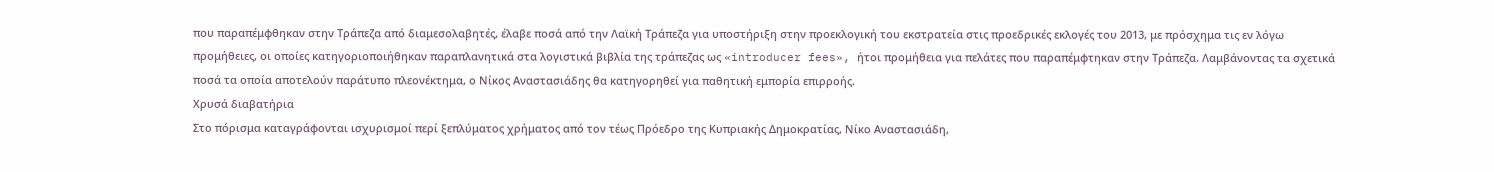που παραπέμφθηκαν στην Τράπεζα από διαμεσολαβητές, έλαβε ποσά από την Λαϊκή Τράπεζα για υποστήριξη στην προεκλογική του εκστρατεία στις προεδρικές εκλογές του 2013, με πρόσχημα τις εν λόγω προμήθειες, οι οποίες κατηγοριοποιήθηκαν παραπλανητικά στα λογιστικά βιβλία της τράπεζας ως «introducer fees», ήτοι προμήθεια για πελάτες που παραπέμφτηκαν στην Τράπεζα. Λαμβάνοντας τα σχετικά ποσά τα οποία αποτελούν παράτυπο πλεονέκτημα, ο Νίκος Αναστασιάδης θα κατηγορηθεί για παθητική εμπορία επιρροής.
Χρυσά διαβατήρια
Στο πόρισμα καταγράφονται ισχυρισμοί περί ξεπλύματος χρήματος από τον τέως Πρόεδρο της Κυπριακής Δημοκρατίας, Νίκο Αναστασιάδη,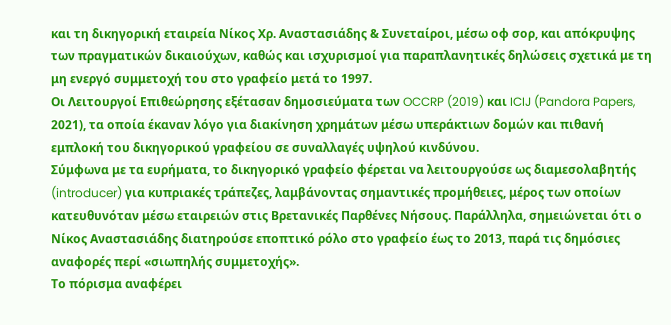και τη δικηγορική εταιρεία Νίκος Χρ. Αναστασιάδης & Συνεταίροι, μέσω οφ σορ, και απόκρυψης των πραγματικών δικαιούχων, καθώς και ισχυρισμοί για παραπλανητικές δηλώσεις σχετικά με τη μη ενεργό συμμετοχή του στο γραφείο μετά το 1997.
Οι Λειτουργοί Επιθεώρησης εξέτασαν δημοσιεύματα των OCCRP (2019) και ICIJ (Pandora Papers, 2021), τα οποία έκαναν λόγο για διακίνηση χρημάτων μέσω υπεράκτιων δομών και πιθανή εμπλοκή του δικηγορικού γραφείου σε συναλλαγές υψηλού κινδύνου.
Σύμφωνα με τα ευρήματα, το δικηγορικό γραφείο φέρεται να λειτουργούσε ως διαμεσολαβητής (introducer) για κυπριακές τράπεζες, λαμβάνοντας σημαντικές προμήθειες, μέρος των οποίων κατευθυνόταν μέσω εταιρειών στις Βρετανικές Παρθένες Νήσους. Παράλληλα, σημειώνεται ότι ο Νίκος Αναστασιάδης διατηρούσε εποπτικό ρόλο στο γραφείο έως το 2013, παρά τις δημόσιες αναφορές περί «σιωπηλής συμμετοχής».
Το πόρισμα αναφέρει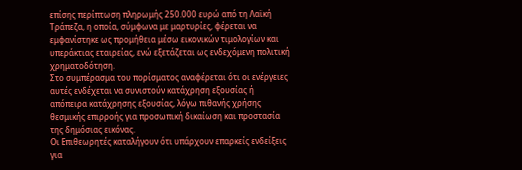επίσης περίπτωση πληρωμής 250.000 ευρώ από τη Λαϊκή Τράπεζα, η οποία, σύμφωνα με μαρτυρίες, φέρεται να εμφανίστηκε ως προμήθεια μέσω εικονικών τιμολογίων και υπεράκτιας εταιρείας, ενώ εξετάζεται ως ενδεχόμενη πολιτική χρηματοδότηση.
Στο συμπέρασμα του πορίσματος αναφέρεται ότι οι ενέργειες αυτές ενδέχεται να συνιστούν κατάχρηση εξουσίας ή απόπειρα κατάχρησης εξουσίας, λόγω πιθανής χρήσης θεσμικής επιρροής για προσωπική δικαίωση και προστασία της δημόσιας εικόνας.
Οι Επιθεωρητές καταλήγουν ότι υπάρχουν επαρκείς ενδείξεις για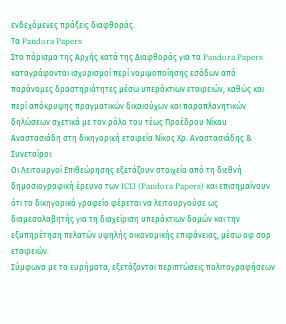ενδεχόμενες πράξεις διαφθοράς.
Τα Pandora Papers
Στο πόρισμα της Αρχής κατά της Διαφθοράς για τα Pandora Papers καταγράφονται ισχυρισμοί περί νομιμοποίησης εσόδων από παράνομες δραστηριότητες μέσω υπεράκτιων εταιρειών, καθώς και περί απόκρυψης πραγματικών δικαιούχων και παραπλανητικών δηλώσεων σχετικά με τον ρόλο του τέως Προέδρου Νίκου Αναστασιάδη στη δικηγορική εταιρεία Νίκος Χρ. Αναστασιάδης & Συνεταίροι.
Οι Λειτουργοί Επιθεώρησης εξετάζουν στοιχεία από τη διεθνή δημοσιογραφική έρευνα των ICIJ (Pandora Papers) και επισημαίνουν ότι το δικηγορικό γραφείο φέρεται να λειτουργούσε ως διαμεσολαβητής για τη διαχείριση υπεράκτιων δομών και την εξυπηρέτηση πελατών υψηλής οικονομικής επιφάνειας, μέσω οφ σορ εταιρειών.
Σύμφωνα με τα ευρήματα, εξετάζονται περιπτώσεις πολιτογραφήσεων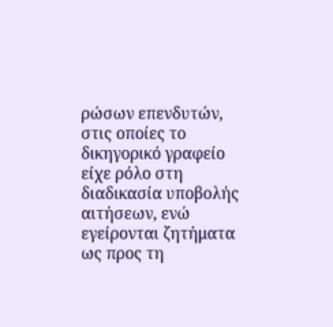ρώσων επενδυτών, στις οποίες το δικηγορικό γραφείο είχε ρόλο στη διαδικασία υποβολής αιτήσεων, ενώ εγείρονται ζητήματα ως προς τη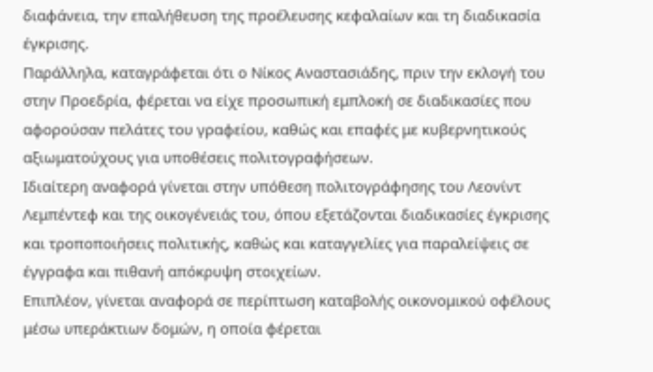διαφάνεια, την επαλήθευση της προέλευσης κεφαλαίων και τη διαδικασία έγκρισης.
Παράλληλα, καταγράφεται ότι ο Νίκος Αναστασιάδης, πριν την εκλογή του στην Προεδρία, φέρεται να είχε προσωπική εμπλοκή σε διαδικασίες που αφορούσαν πελάτες του γραφείου, καθώς και επαφές με κυβερνητικούς αξιωματούχους για υποθέσεις πολιτογραφήσεων.
Ιδιαίτερη αναφορά γίνεται στην υπόθεση πολιτογράφησης του Λεονίντ Λεμπέντεφ και της οικογένειάς του, όπου εξετάζονται διαδικασίες έγκρισης και τροποποιήσεις πολιτικής, καθώς και καταγγελίες για παραλείψεις σε έγγραφα και πιθανή απόκρυψη στοιχείων.
Επιπλέον, γίνεται αναφορά σε περίπτωση καταβολής οικονομικού οφέλους μέσω υπεράκτιων δομών, η οποία φέρεται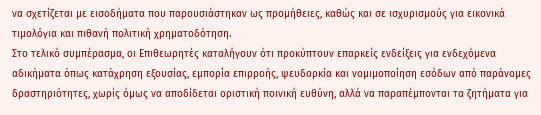να σχετίζεται με εισοδήματα που παρουσιάστηκαν ως προμήθειες, καθώς και σε ισχυρισμούς για εικονικά τιμολόγια και πιθανή πολιτική χρηματοδότηση.
Στο τελικό συμπέρασμα, οι Επιθεωρητές καταλήγουν ότι προκύπτουν επαρκείς ενδείξεις για ενδεχόμενα αδικήματα όπως κατάχρηση εξουσίας, εμπορία επιρροής, ψευδορκία και νομιμοποίηση εσόδων από παράνομες δραστηριότητες, χωρίς όμως να αποδίδεται οριστική ποινική ευθύνη, αλλά να παραπέμπονται τα ζητήματα για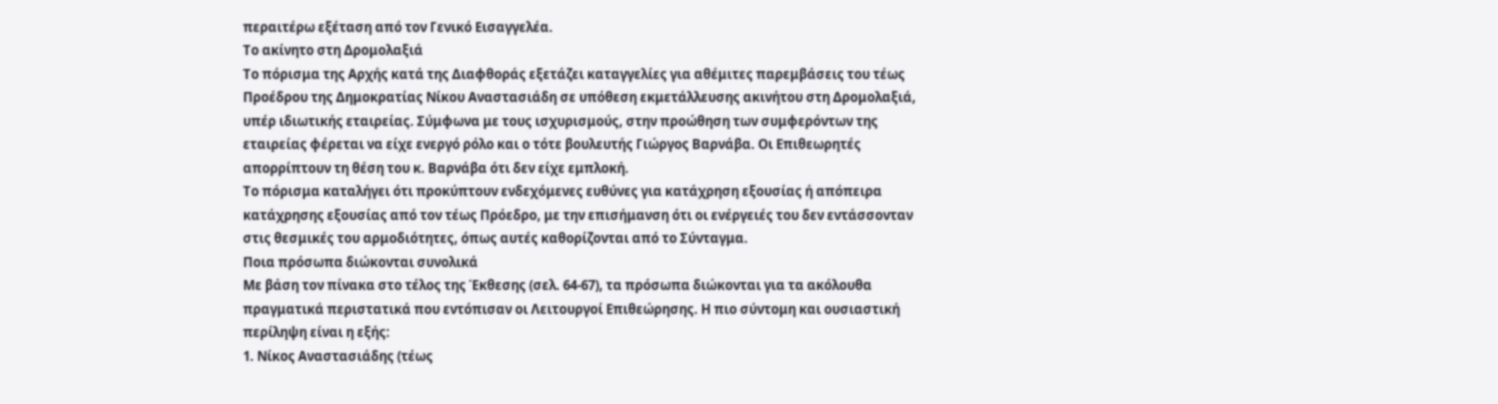περαιτέρω εξέταση από τον Γενικό Εισαγγελέα.
Το ακίνητο στη Δρομολαξιά
Το πόρισμα της Αρχής κατά της Διαφθοράς εξετάζει καταγγελίες για αθέμιτες παρεμβάσεις του τέως Προέδρου της Δημοκρατίας Νίκου Αναστασιάδη σε υπόθεση εκμετάλλευσης ακινήτου στη Δρομολαξιά, υπέρ ιδιωτικής εταιρείας. Σύμφωνα με τους ισχυρισμούς, στην προώθηση των συμφερόντων της εταιρείας φέρεται να είχε ενεργό ρόλο και ο τότε βουλευτής Γιώργος Βαρνάβα. Οι Επιθεωρητές απορρίπτουν τη θέση του κ. Βαρνάβα ότι δεν είχε εμπλοκή.
Το πόρισμα καταλήγει ότι προκύπτουν ενδεχόμενες ευθύνες για κατάχρηση εξουσίας ή απόπειρα κατάχρησης εξουσίας από τον τέως Πρόεδρο, με την επισήμανση ότι οι ενέργειές του δεν εντάσσονταν στις θεσμικές του αρμοδιότητες, όπως αυτές καθορίζονται από το Σύνταγμα.
Ποια πρόσωπα διώκονται συνολικά
Με βάση τον πίνακα στο τέλος της Έκθεσης (σελ. 64-67), τα πρόσωπα διώκονται για τα ακόλουθα πραγματικά περιστατικά που εντόπισαν οι Λειτουργοί Επιθεώρησης. Η πιο σύντομη και ουσιαστική περίληψη είναι η εξής:
1. Νίκος Αναστασιάδης (τέως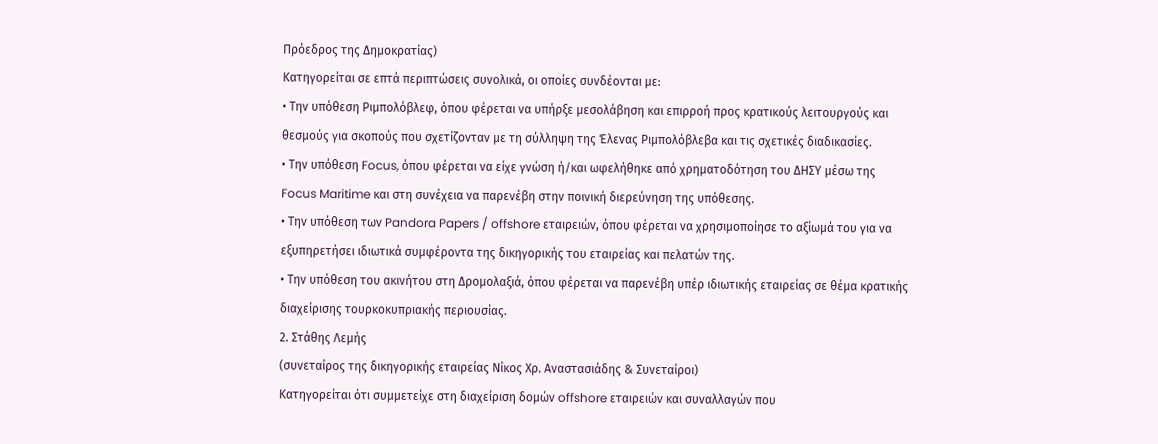Πρόεδρος της Δημοκρατίας)
Κατηγορείται σε επτά περιπτώσεις συνολικά, οι οποίες συνδέονται με:
• Την υπόθεση Ριμπολόβλεφ, όπου φέρεται να υπήρξε μεσολάβηση και επιρροή προς κρατικούς λειτουργούς και θεσμούς για σκοπούς που σχετίζονταν με τη σύλληψη της Έλενας Ριμπολόβλεβα και τις σχετικές διαδικασίες.
• Την υπόθεση Focus, όπου φέρεται να είχε γνώση ή/και ωφελήθηκε από χρηματοδότηση του ΔΗΣΥ μέσω της Focus Maritime και στη συνέχεια να παρενέβη στην ποινική διερεύνηση της υπόθεσης.
• Την υπόθεση των Pandora Papers / offshore εταιρειών, όπου φέρεται να χρησιμοποίησε το αξίωμά του για να εξυπηρετήσει ιδιωτικά συμφέροντα της δικηγορικής του εταιρείας και πελατών της.
• Την υπόθεση του ακινήτου στη Δρομολαξιά, όπου φέρεται να παρενέβη υπέρ ιδιωτικής εταιρείας σε θέμα κρατικής διαχείρισης τουρκοκυπριακής περιουσίας.
2. Στάθης Λεμής
(συνεταίρος της δικηγορικής εταιρείας Νίκος Χρ. Αναστασιάδης & Συνεταίροι)
Κατηγορείται ότι συμμετείχε στη διαχείριση δομών offshore εταιρειών και συναλλαγών που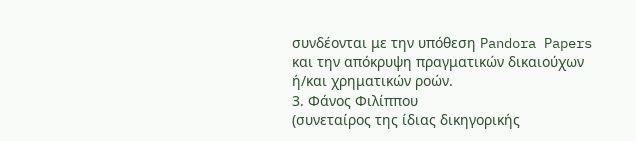συνδέονται με την υπόθεση Pandora Papers και την απόκρυψη πραγματικών δικαιούχων ή/και χρηματικών ροών.
3. Φάνος Φιλίππου
(συνεταίρος της ίδιας δικηγορικής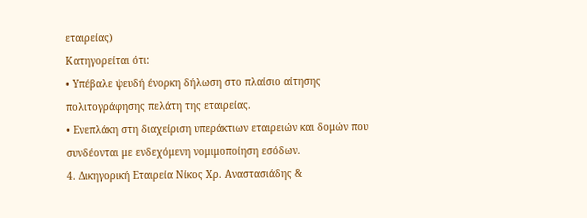εταιρείας)
Κατηγορείται ότι:
• Υπέβαλε ψευδή ένορκη δήλωση στο πλαίσιο αίτησης πολιτογράφησης πελάτη της εταιρείας.
• Ενεπλάκη στη διαχείριση υπεράκτιων εταιρειών και δομών που συνδέονται με ενδεχόμενη νομιμοποίηση εσόδων.
4. Δικηγορική Εταιρεία Νίκος Χρ. Αναστασιάδης &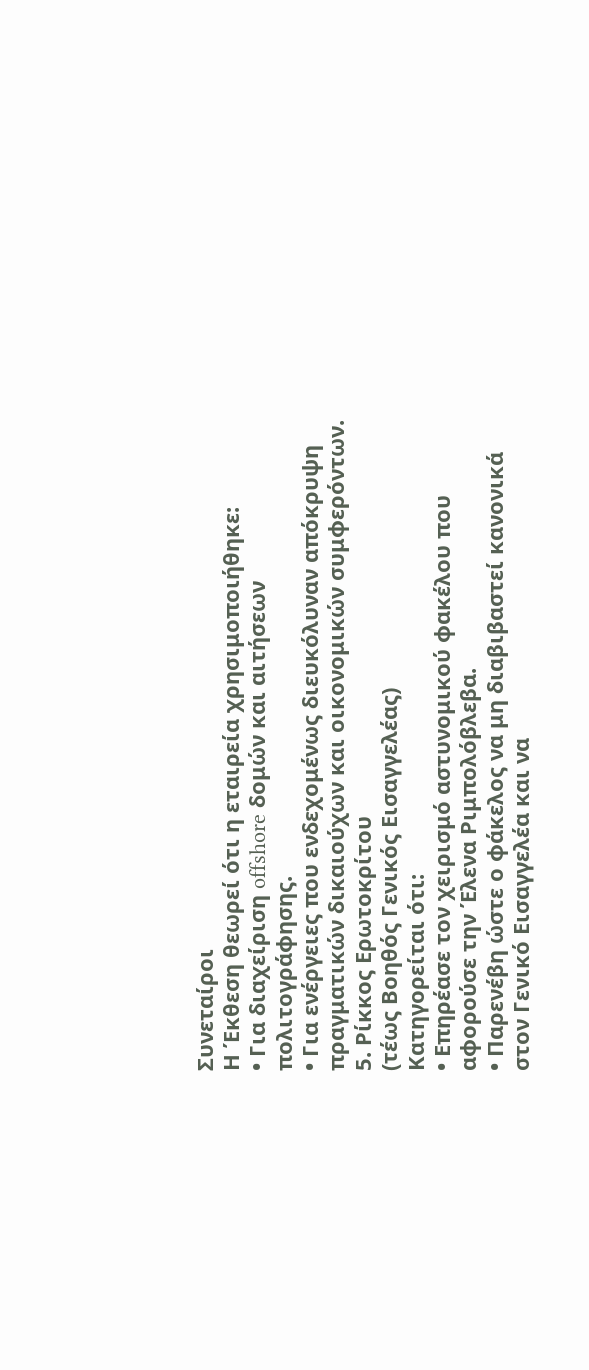Συνεταίροι
Η Έκθεση θεωρεί ότι η εταιρεία χρησιμοποιήθηκε:
• Για διαχείριση offshore δομών και αιτήσεων πολιτογράφησης.
• Για ενέργειες που ενδεχομένως διευκόλυναν απόκρυψη πραγματικών δικαιούχων και οικονομικών συμφερόντων.
5. Ρίκκος Ερωτοκρίτου
(τέως Βοηθός Γενικός Εισαγγελέας)
Κατηγορείται ότι:
• Επηρέασε τον χειρισμό αστυνομικού φακέλου που αφορούσε την Έλενα Ριμπολόβλεβα.
• Παρενέβη ώστε ο φάκελος να μη διαβιβαστεί κανονικά στον Γενικό Εισαγγελέα και να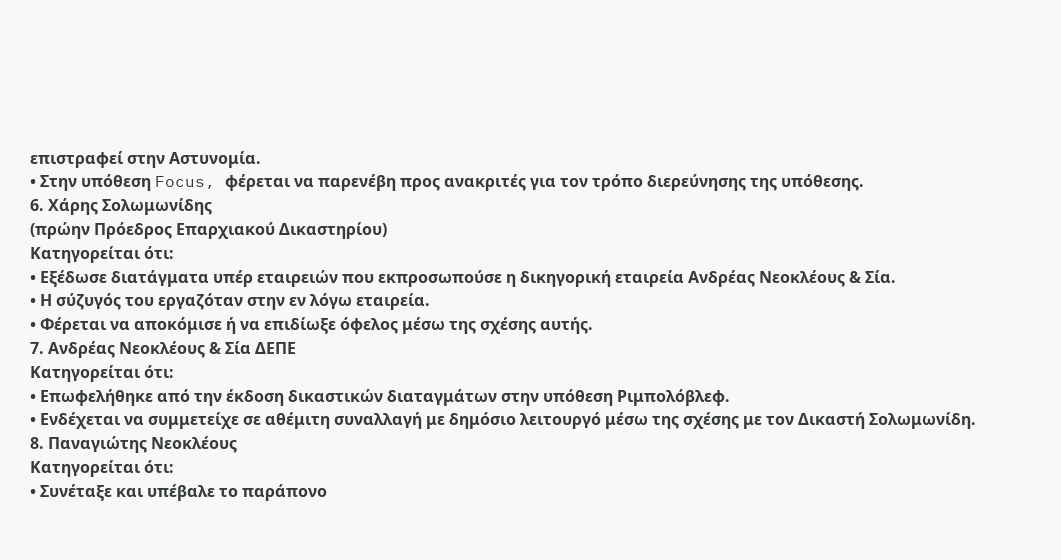επιστραφεί στην Αστυνομία.
• Στην υπόθεση Focus, φέρεται να παρενέβη προς ανακριτές για τον τρόπο διερεύνησης της υπόθεσης.
6. Χάρης Σολωμωνίδης
(πρώην Πρόεδρος Επαρχιακού Δικαστηρίου)
Κατηγορείται ότι:
• Εξέδωσε διατάγματα υπέρ εταιρειών που εκπροσωπούσε η δικηγορική εταιρεία Ανδρέας Νεοκλέους & Σία.
• Η σύζυγός του εργαζόταν στην εν λόγω εταιρεία.
• Φέρεται να αποκόμισε ή να επιδίωξε όφελος μέσω της σχέσης αυτής.
7. Ανδρέας Νεοκλέους & Σία ΔΕΠΕ
Κατηγορείται ότι:
• Επωφελήθηκε από την έκδοση δικαστικών διαταγμάτων στην υπόθεση Ριμπολόβλεφ.
• Ενδέχεται να συμμετείχε σε αθέμιτη συναλλαγή με δημόσιο λειτουργό μέσω της σχέσης με τον Δικαστή Σολωμωνίδη.
8. Παναγιώτης Νεοκλέους
Κατηγορείται ότι:
• Συνέταξε και υπέβαλε το παράπονο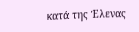κατά της Έλενας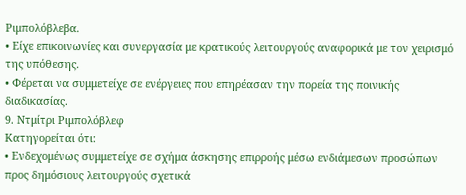Ριμπολόβλεβα.
• Είχε επικοινωνίες και συνεργασία με κρατικούς λειτουργούς αναφορικά με τον χειρισμό της υπόθεσης.
• Φέρεται να συμμετείχε σε ενέργειες που επηρέασαν την πορεία της ποινικής διαδικασίας.
9. Ντμίτρι Ριμπολόβλεφ
Κατηγορείται ότι:
• Ενδεχομένως συμμετείχε σε σχήμα άσκησης επιρροής μέσω ενδιάμεσων προσώπων προς δημόσιους λειτουργούς σχετικά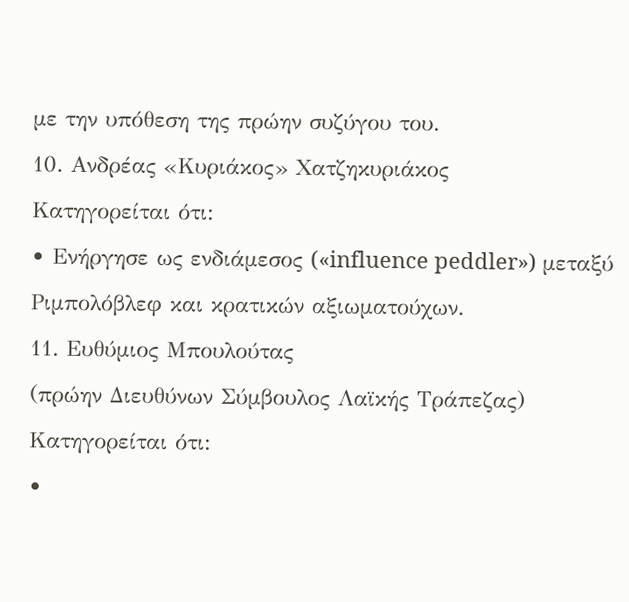με την υπόθεση της πρώην συζύγου του.
10. Ανδρέας «Κυριάκος» Χατζηκυριάκος
Κατηγορείται ότι:
• Ενήργησε ως ενδιάμεσος («influence peddler») μεταξύ Ριμπολόβλεφ και κρατικών αξιωματούχων.
11. Ευθύμιος Μπουλούτας
(πρώην Διευθύνων Σύμβουλος Λαϊκής Τράπεζας)
Κατηγορείται ότι:
•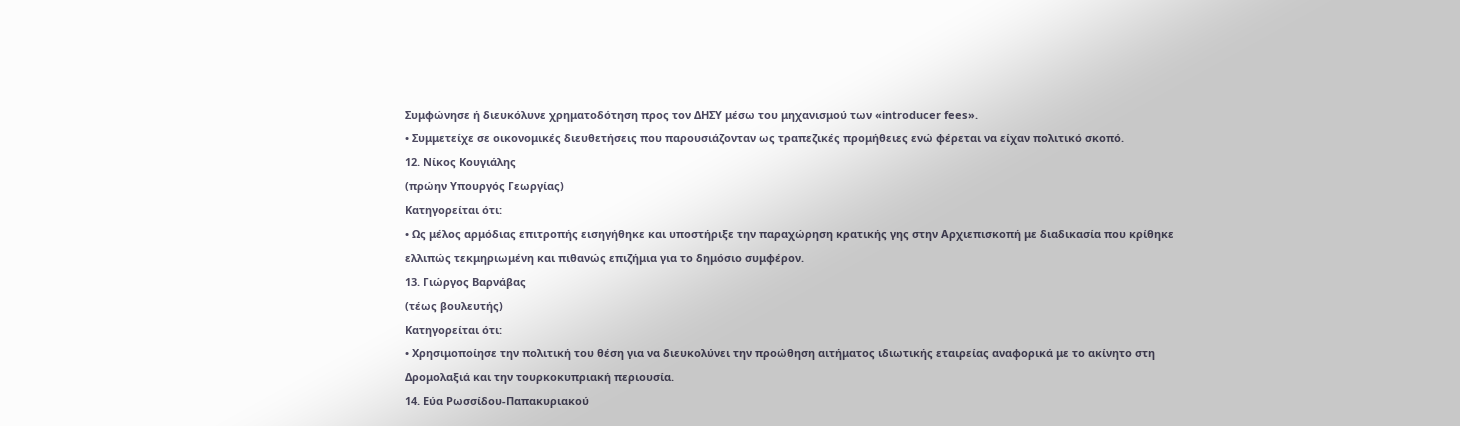Συμφώνησε ή διευκόλυνε χρηματοδότηση προς τον ΔΗΣΥ μέσω του μηχανισμού των «introducer fees».
• Συμμετείχε σε οικονομικές διευθετήσεις που παρουσιάζονταν ως τραπεζικές προμήθειες ενώ φέρεται να είχαν πολιτικό σκοπό.
12. Νίκος Κουγιάλης
(πρώην Υπουργός Γεωργίας)
Κατηγορείται ότι:
• Ως μέλος αρμόδιας επιτροπής εισηγήθηκε και υποστήριξε την παραχώρηση κρατικής γης στην Αρχιεπισκοπή με διαδικασία που κρίθηκε ελλιπώς τεκμηριωμένη και πιθανώς επιζήμια για το δημόσιο συμφέρον.
13. Γιώργος Βαρνάβας
(τέως βουλευτής)
Κατηγορείται ότι:
• Χρησιμοποίησε την πολιτική του θέση για να διευκολύνει την προώθηση αιτήματος ιδιωτικής εταιρείας αναφορικά με το ακίνητο στη Δρομολαξιά και την τουρκοκυπριακή περιουσία.
14. Εύα Ρωσσίδου-Παπακυριακού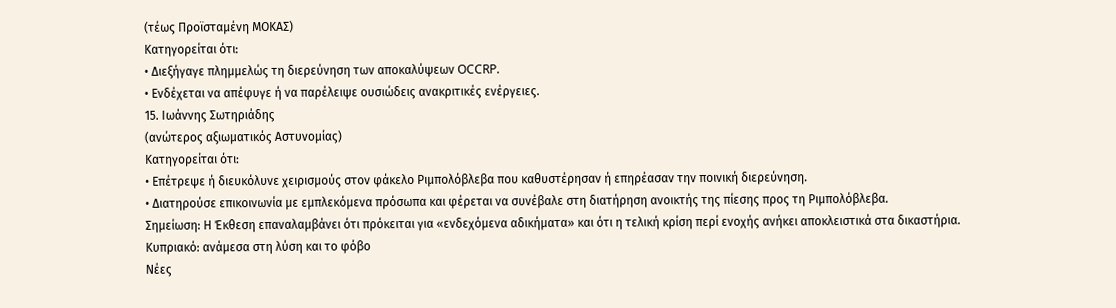(τέως Προϊσταμένη ΜΟΚΑΣ)
Κατηγορείται ότι:
• Διεξήγαγε πλημμελώς τη διερεύνηση των αποκαλύψεων OCCRP.
• Ενδέχεται να απέφυγε ή να παρέλειψε ουσιώδεις ανακριτικές ενέργειες.
15. Ιωάννης Σωτηριάδης
(ανώτερος αξιωματικός Αστυνομίας)
Κατηγορείται ότι:
• Επέτρεψε ή διευκόλυνε χειρισμούς στον φάκελο Ριμπολόβλεβα που καθυστέρησαν ή επηρέασαν την ποινική διερεύνηση.
• Διατηρούσε επικοινωνία με εμπλεκόμενα πρόσωπα και φέρεται να συνέβαλε στη διατήρηση ανοικτής της πίεσης προς τη Ριμπολόβλεβα.
Σημείωση: Η Έκθεση επαναλαμβάνει ότι πρόκειται για «ενδεχόμενα αδικήματα» και ότι η τελική κρίση περί ενοχής ανήκει αποκλειστικά στα δικαστήρια.
Κυπριακό: ανάμεσα στη λύση και το φόβο
Νέες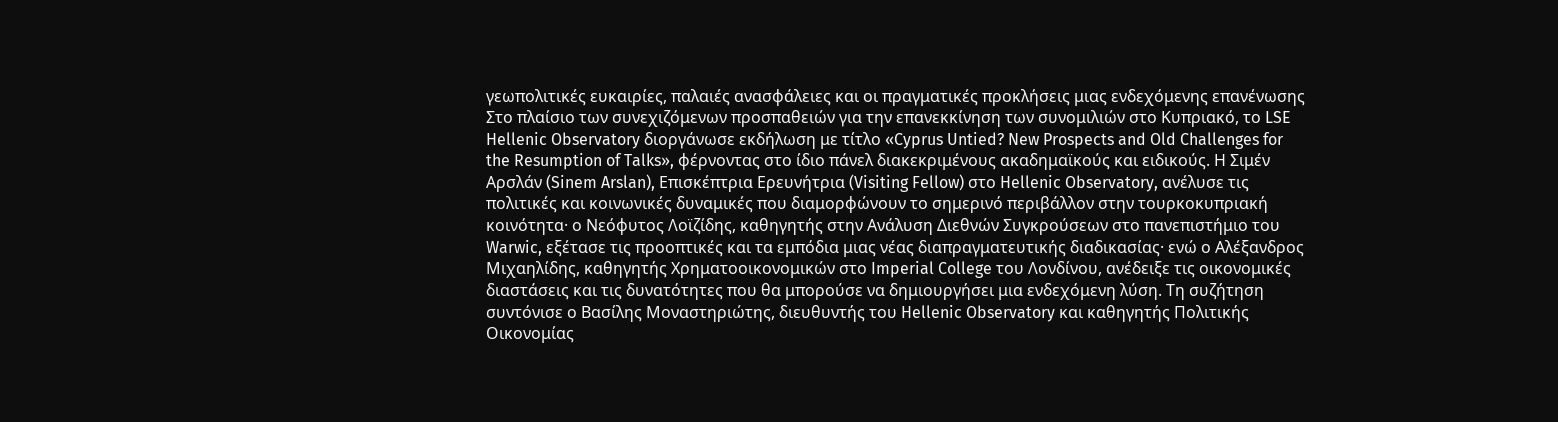γεωπολιτικές ευκαιρίες, παλαιές ανασφάλειες και οι πραγματικές προκλήσεις μιας ενδεχόμενης επανένωσης
Στο πλαίσιο των συνεχιζόμενων προσπαθειών για την επανεκκίνηση των συνομιλιών στο Κυπριακό, το LSE Hellenic Observatory διοργάνωσε εκδήλωση με τίτλο «Cyprus Untied? New Prospects and Old Challenges for the Resumption of Talks», φέρνοντας στο ίδιο πάνελ διακεκριμένους ακαδημαϊκούς και ειδικούς. Η Σιμέν Αρσλάν (Sinem Arslan), Επισκέπτρια Ερευνήτρια (Visiting Fellow) στο Hellenic Observatory, ανέλυσε τις πολιτικές και κοινωνικές δυναμικές που διαμορφώνουν το σημερινό περιβάλλον στην τουρκοκυπριακή κοινότητα· ο Νεόφυτος Λοϊζίδης, καθηγητής στην Ανάλυση Διεθνών Συγκρούσεων στο πανεπιστήμιο του Warwic, εξέτασε τις προοπτικές και τα εμπόδια μιας νέας διαπραγματευτικής διαδικασίας· ενώ ο Αλέξανδρος Μιχαηλίδης, καθηγητής Χρηματοοικονομικών στο Imperial College του Λονδίνου, ανέδειξε τις οικονομικές διαστάσεις και τις δυνατότητες που θα μπορούσε να δημιουργήσει μια ενδεχόμενη λύση. Τη συζήτηση συντόνισε ο Βασίλης Μοναστηριώτης, διευθυντής του Hellenic Observatory και καθηγητής Πολιτικής Οικονομίας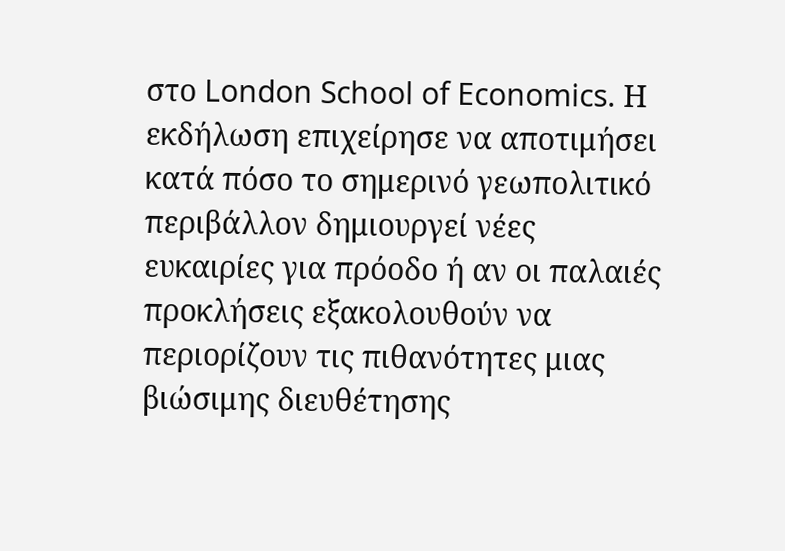στο London School of Economics. Η εκδήλωση επιχείρησε να αποτιμήσει κατά πόσο το σημερινό γεωπολιτικό περιβάλλον δημιουργεί νέες ευκαιρίες για πρόοδο ή αν οι παλαιές προκλήσεις εξακολουθούν να περιορίζουν τις πιθανότητες μιας βιώσιμης διευθέτησης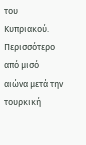του Κυπριακού.
Περισσότερο από μισό αιώνα μετά την τουρκική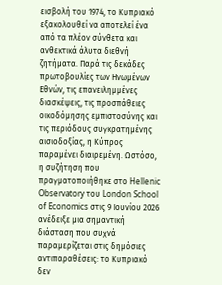εισβολή του 1974, το Κυπριακό εξακολουθεί να αποτελεί ένα από τα πλέον σύνθετα και ανθεκτικά άλυτα διεθνή ζητήματα. Παρά τις δεκάδες πρωτοβουλίες των Ηνωμένων Εθνών, τις επανειλημμένες διασκέψεις, τις προσπάθειες οικοδόμησης εμπιστοσύνης και τις περιόδους συγκρατημένης αισιοδοξίας, η Κύπρος παραμένει διαιρεμένη. Ωστόσο, η συζήτηση που πραγματοποιήθηκε στο Hellenic Observatory του London School of Economics στις 9 Ιουνίου 2026 ανέδειξε μια σημαντική διάσταση που συχνά παραμερίζεται στις δημόσιες αντιπαραθέσεις: το Κυπριακό δεν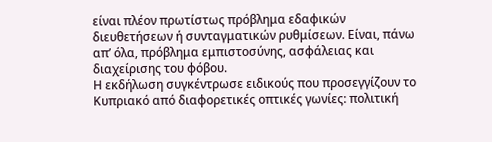είναι πλέον πρωτίστως πρόβλημα εδαφικών διευθετήσεων ή συνταγματικών ρυθμίσεων. Είναι, πάνω απ’ όλα, πρόβλημα εμπιστοσύνης, ασφάλειας και διαχείρισης του φόβου.
Η εκδήλωση συγκέντρωσε ειδικούς που προσεγγίζουν το Κυπριακό από διαφορετικές οπτικές γωνίες: πολιτική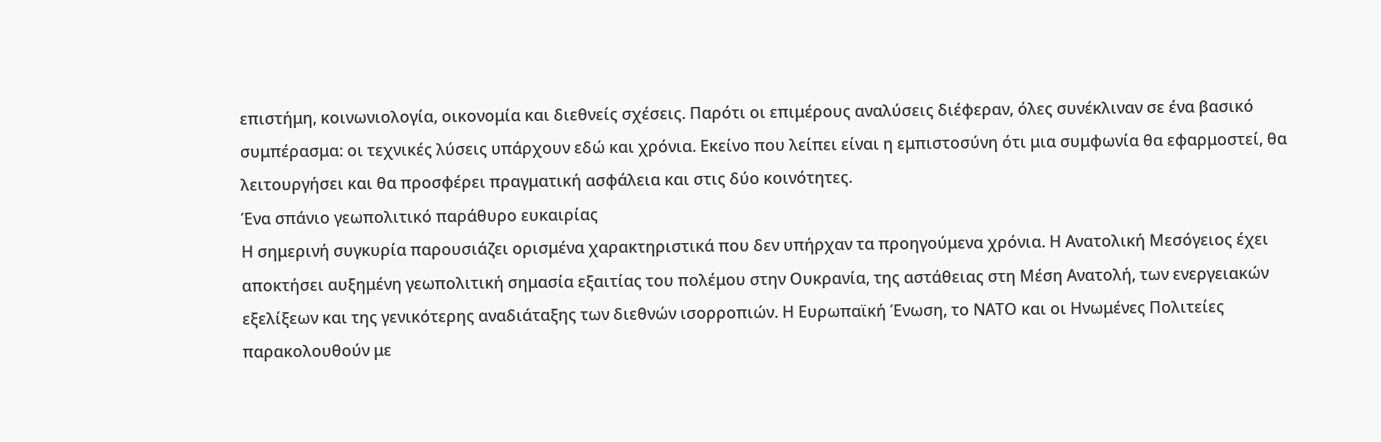επιστήμη, κοινωνιολογία, οικονομία και διεθνείς σχέσεις. Παρότι οι επιμέρους αναλύσεις διέφεραν, όλες συνέκλιναν σε ένα βασικό συμπέρασμα: οι τεχνικές λύσεις υπάρχουν εδώ και χρόνια. Εκείνο που λείπει είναι η εμπιστοσύνη ότι μια συμφωνία θα εφαρμοστεί, θα λειτουργήσει και θα προσφέρει πραγματική ασφάλεια και στις δύο κοινότητες.
Ένα σπάνιο γεωπολιτικό παράθυρο ευκαιρίας
Η σημερινή συγκυρία παρουσιάζει ορισμένα χαρακτηριστικά που δεν υπήρχαν τα προηγούμενα χρόνια. Η Ανατολική Μεσόγειος έχει αποκτήσει αυξημένη γεωπολιτική σημασία εξαιτίας του πολέμου στην Ουκρανία, της αστάθειας στη Μέση Ανατολή, των ενεργειακών εξελίξεων και της γενικότερης αναδιάταξης των διεθνών ισορροπιών. Η Ευρωπαϊκή Ένωση, το ΝΑΤΟ και οι Ηνωμένες Πολιτείες παρακολουθούν με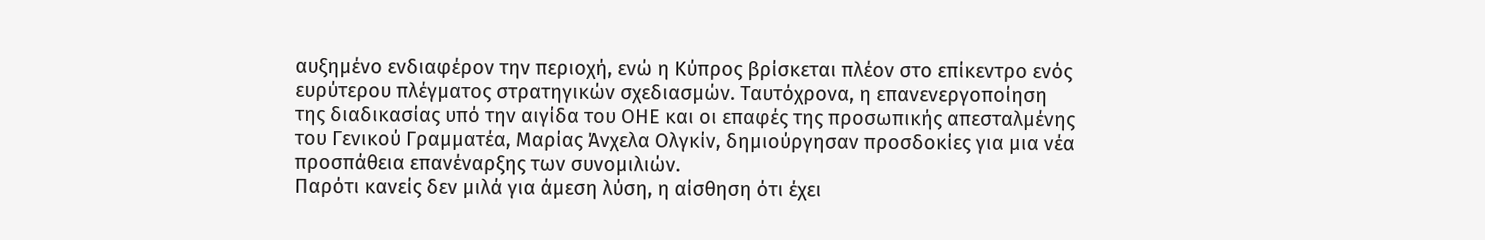αυξημένο ενδιαφέρον την περιοχή, ενώ η Κύπρος βρίσκεται πλέον στο επίκεντρο ενός ευρύτερου πλέγματος στρατηγικών σχεδιασμών. Ταυτόχρονα, η επανενεργοποίηση της διαδικασίας υπό την αιγίδα του ΟΗΕ και οι επαφές της προσωπικής απεσταλμένης του Γενικού Γραμματέα, Μαρίας Άνχελα Ολγκίν, δημιούργησαν προσδοκίες για μια νέα προσπάθεια επανέναρξης των συνομιλιών.
Παρότι κανείς δεν μιλά για άμεση λύση, η αίσθηση ότι έχει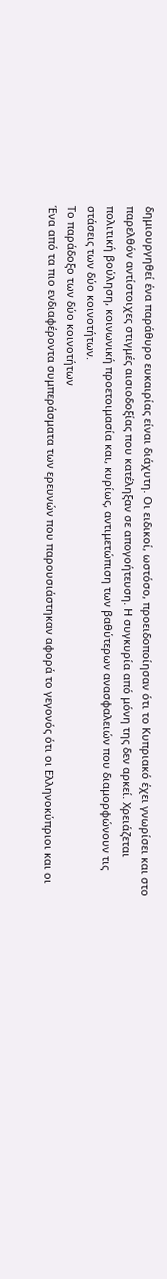δημιουργηθεί ένα παράθυρο ευκαιρίας είναι διάχυτη. Οι ειδικοί, ωστόσο, προειδοποίησαν ότι το Κυπριακό έχει γνωρίσει και στο παρελθόν αντίστοιχες στιγμές αισιοδοξίας που κατέληξαν σε απογοήτευση. Η συγκυρία από μόνη της δεν αρκεί. Χρειάζεται πολιτική βούληση, κοινωνική προετοιμασία και, κυρίως, αντιμετώπιση των βαθύτερων ανασφαλειών που διαμορφώνουν τις στάσεις των δύο κοινοτήτων.
Το παράδοξο των δύο κοινοτήτων
Ένα από τα πιο ενδιαφέροντα συμπεράσματα των ερευνών που παρουσιάστηκαν αφορά το γεγονός ότι οι Ελληνοκύπριοι και οι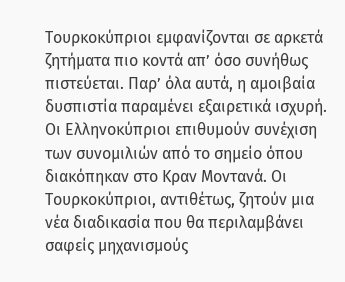Τουρκοκύπριοι εμφανίζονται σε αρκετά ζητήματα πιο κοντά απ’ όσο συνήθως πιστεύεται. Παρ’ όλα αυτά, η αμοιβαία δυσπιστία παραμένει εξαιρετικά ισχυρή. Οι Ελληνοκύπριοι επιθυμούν συνέχιση των συνομιλιών από το σημείο όπου διακόπηκαν στο Κραν Μοντανά. Οι Τουρκοκύπριοι, αντιθέτως, ζητούν μια νέα διαδικασία που θα περιλαμβάνει σαφείς μηχανισμούς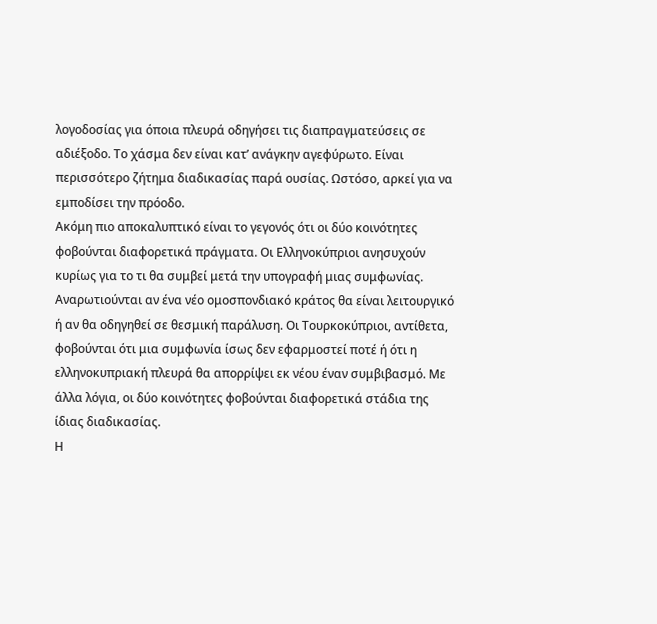λογοδοσίας για όποια πλευρά οδηγήσει τις διαπραγματεύσεις σε αδιέξοδο. Το χάσμα δεν είναι κατ’ ανάγκην αγεφύρωτο. Είναι περισσότερο ζήτημα διαδικασίας παρά ουσίας. Ωστόσο, αρκεί για να εμποδίσει την πρόοδο.
Ακόμη πιο αποκαλυπτικό είναι το γεγονός ότι οι δύο κοινότητες φοβούνται διαφορετικά πράγματα. Οι Ελληνοκύπριοι ανησυχούν κυρίως για το τι θα συμβεί μετά την υπογραφή μιας συμφωνίας. Αναρωτιούνται αν ένα νέο ομοσπονδιακό κράτος θα είναι λειτουργικό ή αν θα οδηγηθεί σε θεσμική παράλυση. Οι Τουρκοκύπριοι, αντίθετα, φοβούνται ότι μια συμφωνία ίσως δεν εφαρμοστεί ποτέ ή ότι η ελληνοκυπριακή πλευρά θα απορρίψει εκ νέου έναν συμβιβασμό. Με άλλα λόγια, οι δύο κοινότητες φοβούνται διαφορετικά στάδια της ίδιας διαδικασίας.
Η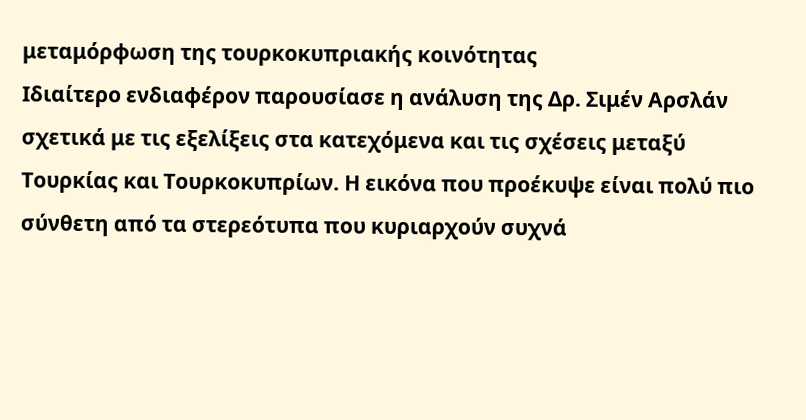μεταμόρφωση της τουρκοκυπριακής κοινότητας
Ιδιαίτερο ενδιαφέρον παρουσίασε η ανάλυση της Δρ. Σιμέν Αρσλάν σχετικά με τις εξελίξεις στα κατεχόμενα και τις σχέσεις μεταξύ Τουρκίας και Τουρκοκυπρίων. Η εικόνα που προέκυψε είναι πολύ πιο σύνθετη από τα στερεότυπα που κυριαρχούν συχνά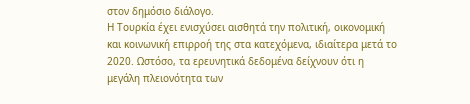στον δημόσιο διάλογο.
Η Τουρκία έχει ενισχύσει αισθητά την πολιτική, οικονομική και κοινωνική επιρροή της στα κατεχόμενα, ιδιαίτερα μετά το 2020. Ωστόσο, τα ερευνητικά δεδομένα δείχνουν ότι η μεγάλη πλειονότητα των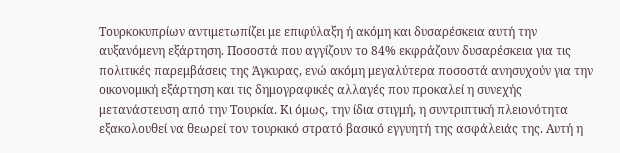Τουρκοκυπρίων αντιμετωπίζει με επιφύλαξη ή ακόμη και δυσαρέσκεια αυτή την αυξανόμενη εξάρτηση. Ποσοστά που αγγίζουν το 84% εκφράζουν δυσαρέσκεια για τις πολιτικές παρεμβάσεις της Άγκυρας, ενώ ακόμη μεγαλύτερα ποσοστά ανησυχούν για την οικονομική εξάρτηση και τις δημογραφικές αλλαγές που προκαλεί η συνεχής μετανάστευση από την Τουρκία. Κι όμως, την ίδια στιγμή, η συντριπτική πλειονότητα εξακολουθεί να θεωρεί τον τουρκικό στρατό βασικό εγγυητή της ασφάλειάς της. Αυτή η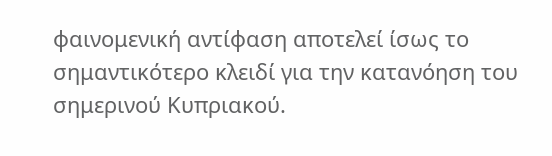φαινομενική αντίφαση αποτελεί ίσως το σημαντικότερο κλειδί για την κατανόηση του σημερινού Κυπριακού.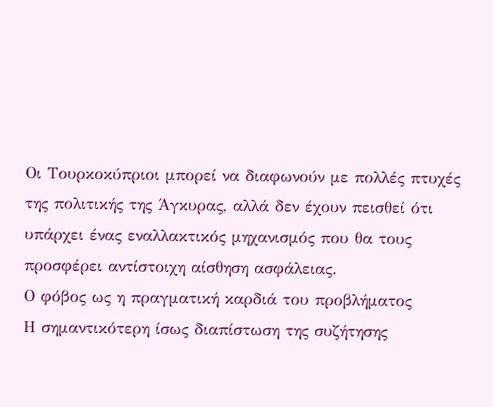Οι Τουρκοκύπριοι μπορεί να διαφωνούν με πολλές πτυχές της πολιτικής της Άγκυρας, αλλά δεν έχουν πεισθεί ότι υπάρχει ένας εναλλακτικός μηχανισμός που θα τους προσφέρει αντίστοιχη αίσθηση ασφάλειας.
Ο φόβος ως η πραγματική καρδιά του προβλήματος
Η σημαντικότερη ίσως διαπίστωση της συζήτησης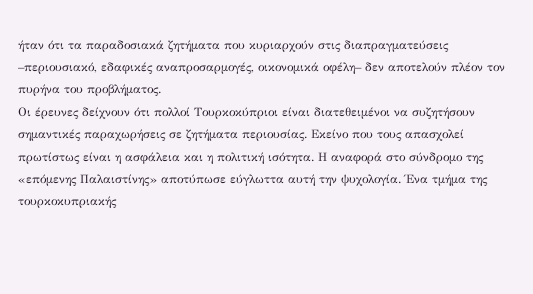ήταν ότι τα παραδοσιακά ζητήματα που κυριαρχούν στις διαπραγματεύσεις –περιουσιακό, εδαφικές αναπροσαρμογές, οικονομικά οφέλη– δεν αποτελούν πλέον τον πυρήνα του προβλήματος.
Οι έρευνες δείχνουν ότι πολλοί Τουρκοκύπριοι είναι διατεθειμένοι να συζητήσουν σημαντικές παραχωρήσεις σε ζητήματα περιουσίας. Εκείνο που τους απασχολεί πρωτίστως είναι η ασφάλεια και η πολιτική ισότητα. Η αναφορά στο σύνδρομο της «επόμενης Παλαιστίνης» αποτύπωσε εύγλωττα αυτή την ψυχολογία. Ένα τμήμα της τουρκοκυπριακής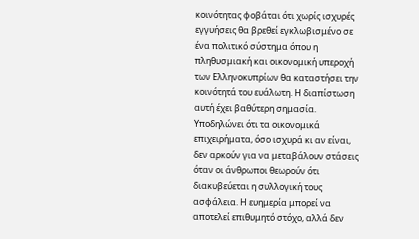κοινότητας φοβάται ότι χωρίς ισχυρές εγγυήσεις θα βρεθεί εγκλωβισμένο σε ένα πολιτικό σύστημα όπου η πληθυσμιακή και οικονομική υπεροχή των Ελληνοκυπρίων θα καταστήσει την κοινότητά του ευάλωτη. Η διαπίστωση αυτή έχει βαθύτερη σημασία. Υποδηλώνει ότι τα οικονομικά επιχειρήματα, όσο ισχυρά κι αν είναι, δεν αρκούν για να μεταβάλουν στάσεις όταν οι άνθρωποι θεωρούν ότι διακυβεύεται η συλλογική τους ασφάλεια. Η ευημερία μπορεί να αποτελεί επιθυμητό στόχο, αλλά δεν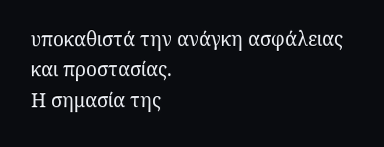υποκαθιστά την ανάγκη ασφάλειας και προστασίας.
Η σημασία της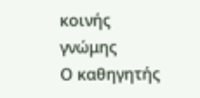κοινής γνώμης
Ο καθηγητής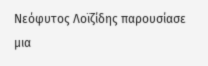Νεόφυτος Λοϊζίδης παρουσίασε μια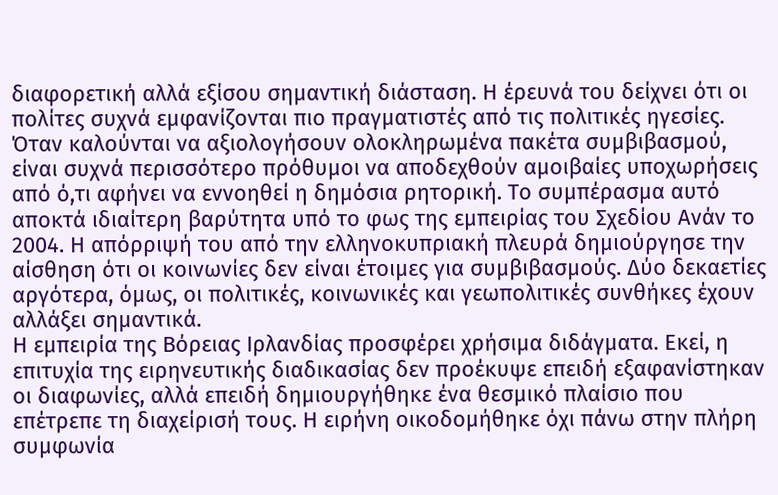διαφορετική αλλά εξίσου σημαντική διάσταση. Η έρευνά του δείχνει ότι οι πολίτες συχνά εμφανίζονται πιο πραγματιστές από τις πολιτικές ηγεσίες. Όταν καλούνται να αξιολογήσουν ολοκληρωμένα πακέτα συμβιβασμού, είναι συχνά περισσότερο πρόθυμοι να αποδεχθούν αμοιβαίες υποχωρήσεις από ό,τι αφήνει να εννοηθεί η δημόσια ρητορική. Το συμπέρασμα αυτό αποκτά ιδιαίτερη βαρύτητα υπό το φως της εμπειρίας του Σχεδίου Ανάν το 2004. Η απόρριψή του από την ελληνοκυπριακή πλευρά δημιούργησε την αίσθηση ότι οι κοινωνίες δεν είναι έτοιμες για συμβιβασμούς. Δύο δεκαετίες αργότερα, όμως, οι πολιτικές, κοινωνικές και γεωπολιτικές συνθήκες έχουν αλλάξει σημαντικά.
Η εμπειρία της Βόρειας Ιρλανδίας προσφέρει χρήσιμα διδάγματα. Εκεί, η επιτυχία της ειρηνευτικής διαδικασίας δεν προέκυψε επειδή εξαφανίστηκαν οι διαφωνίες, αλλά επειδή δημιουργήθηκε ένα θεσμικό πλαίσιο που επέτρεπε τη διαχείρισή τους. Η ειρήνη οικοδομήθηκε όχι πάνω στην πλήρη συμφωνία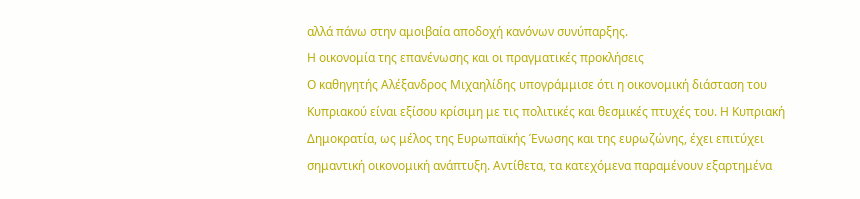αλλά πάνω στην αμοιβαία αποδοχή κανόνων συνύπαρξης.
Η οικονομία της επανένωσης και οι πραγματικές προκλήσεις
Ο καθηγητής Αλέξανδρος Μιχαηλίδης υπογράμμισε ότι η οικονομική διάσταση του Κυπριακού είναι εξίσου κρίσιμη με τις πολιτικές και θεσμικές πτυχές του. Η Κυπριακή Δημοκρατία, ως μέλος της Ευρωπαϊκής Ένωσης και της ευρωζώνης, έχει επιτύχει σημαντική οικονομική ανάπτυξη. Αντίθετα, τα κατεχόμενα παραμένουν εξαρτημένα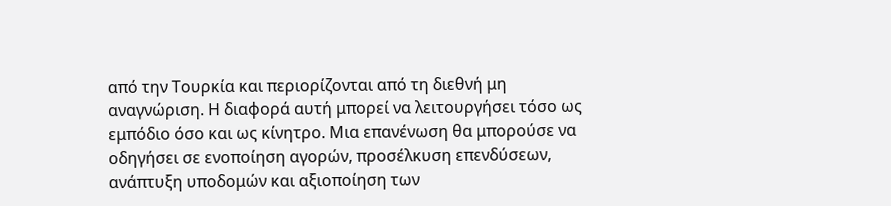από την Τουρκία και περιορίζονται από τη διεθνή μη αναγνώριση. Η διαφορά αυτή μπορεί να λειτουργήσει τόσο ως εμπόδιο όσο και ως κίνητρο. Μια επανένωση θα μπορούσε να οδηγήσει σε ενοποίηση αγορών, προσέλκυση επενδύσεων, ανάπτυξη υποδομών και αξιοποίηση των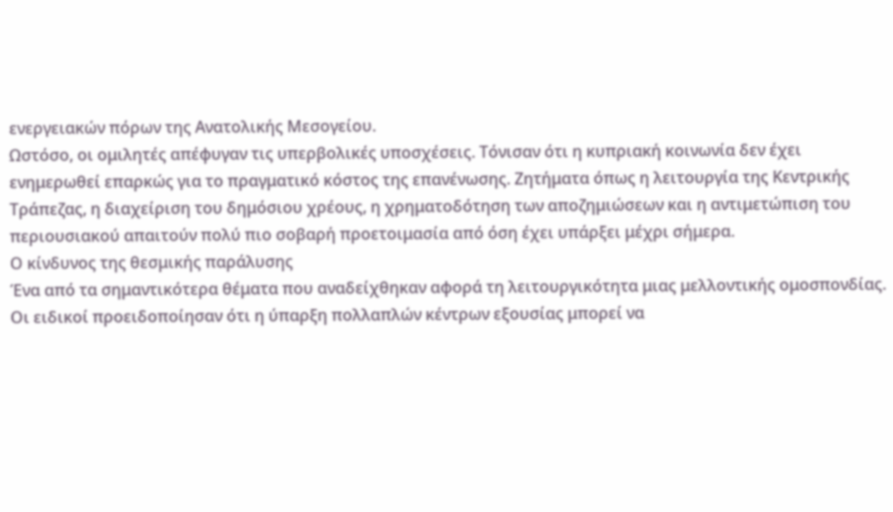ενεργειακών πόρων της Ανατολικής Μεσογείου.
Ωστόσο, οι ομιλητές απέφυγαν τις υπερβολικές υποσχέσεις. Τόνισαν ότι η κυπριακή κοινωνία δεν έχει ενημερωθεί επαρκώς για το πραγματικό κόστος της επανένωσης. Ζητήματα όπως η λειτουργία της Κεντρικής Τράπεζας, η διαχείριση του δημόσιου χρέους, η χρηματοδότηση των αποζημιώσεων και η αντιμετώπιση του περιουσιακού απαιτούν πολύ πιο σοβαρή προετοιμασία από όση έχει υπάρξει μέχρι σήμερα.
Ο κίνδυνος της θεσμικής παράλυσης
Ένα από τα σημαντικότερα θέματα που αναδείχθηκαν αφορά τη λειτουργικότητα μιας μελλοντικής ομοσπονδίας. Οι ειδικοί προειδοποίησαν ότι η ύπαρξη πολλαπλών κέντρων εξουσίας μπορεί να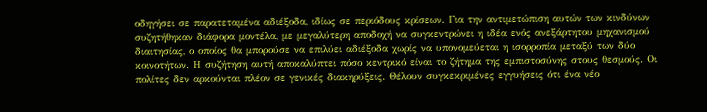οδηγήσει σε παρατεταμένα αδιέξοδα, ιδίως σε περιόδους κρίσεων. Για την αντιμετώπιση αυτών των κινδύνων συζητήθηκαν διάφορα μοντέλα, με μεγαλύτερη αποδοχή να συγκεντρώνει η ιδέα ενός ανεξάρτητου μηχανισμού διαιτησίας, ο οποίος θα μπορούσε να επιλύει αδιέξοδα χωρίς να υπονομεύεται η ισορροπία μεταξύ των δύο κοινοτήτων. Η συζήτηση αυτή αποκαλύπτει πόσο κεντρικό είναι το ζήτημα της εμπιστοσύνης στους θεσμούς. Οι πολίτες δεν αρκούνται πλέον σε γενικές διακηρύξεις. Θέλουν συγκεκριμένες εγγυήσεις ότι ένα νέο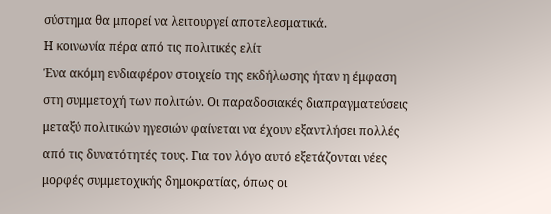σύστημα θα μπορεί να λειτουργεί αποτελεσματικά.
Η κοινωνία πέρα από τις πολιτικές ελίτ
Ένα ακόμη ενδιαφέρον στοιχείο της εκδήλωσης ήταν η έμφαση στη συμμετοχή των πολιτών. Οι παραδοσιακές διαπραγματεύσεις μεταξύ πολιτικών ηγεσιών φαίνεται να έχουν εξαντλήσει πολλές από τις δυνατότητές τους. Για τον λόγο αυτό εξετάζονται νέες μορφές συμμετοχικής δημοκρατίας, όπως οι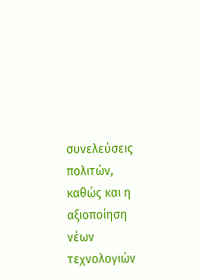συνελεύσεις πολιτών, καθώς και η αξιοποίηση νέων τεχνολογιών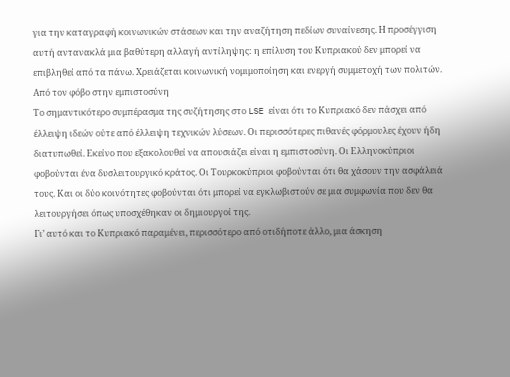για την καταγραφή κοινωνικών στάσεων και την αναζήτηση πεδίων συναίνεσης. Η προσέγγιση αυτή αντανακλά μια βαθύτερη αλλαγή αντίληψης: η επίλυση του Κυπριακού δεν μπορεί να επιβληθεί από τα πάνω. Χρειάζεται κοινωνική νομιμοποίηση και ενεργή συμμετοχή των πολιτών.
Από τον φόβο στην εμπιστοσύνη
Το σημαντικότερο συμπέρασμα της συζήτησης στο LSE είναι ότι το Κυπριακό δεν πάσχει από έλλειψη ιδεών ούτε από έλλειψη τεχνικών λύσεων. Οι περισσότερες πιθανές φόρμουλες έχουν ήδη διατυπωθεί. Εκείνο που εξακολουθεί να απουσιάζει είναι η εμπιστοσύνη. Οι Ελληνοκύπριοι φοβούνται ένα δυσλειτουργικό κράτος. Οι Τουρκοκύπριοι φοβούνται ότι θα χάσουν την ασφάλειά τους. Και οι δύο κοινότητες φοβούνται ότι μπορεί να εγκλωβιστούν σε μια συμφωνία που δεν θα λειτουργήσει όπως υποσχέθηκαν οι δημιουργοί της.
Γι’ αυτό και το Κυπριακό παραμένει, περισσότερο από οτιδήποτε άλλο, μια άσκηση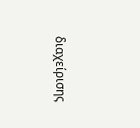διαχείρισης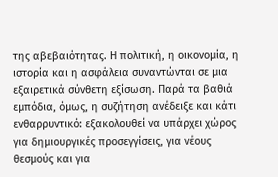της αβεβαιότητας. Η πολιτική, η οικονομία, η ιστορία και η ασφάλεια συναντώνται σε μια εξαιρετικά σύνθετη εξίσωση. Παρά τα βαθιά εμπόδια, όμως, η συζήτηση ανέδειξε και κάτι ενθαρρυντικό: εξακολουθεί να υπάρχει χώρος για δημιουργικές προσεγγίσεις, για νέους θεσμούς και για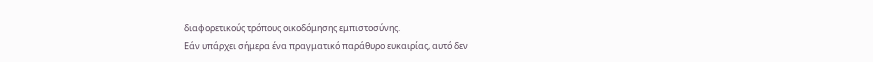διαφορετικούς τρόπους οικοδόμησης εμπιστοσύνης.
Εάν υπάρχει σήμερα ένα πραγματικό παράθυρο ευκαιρίας, αυτό δεν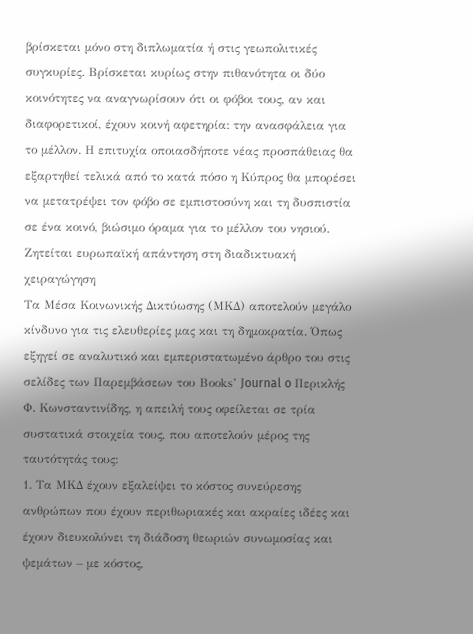βρίσκεται μόνο στη διπλωματία ή στις γεωπολιτικές συγκυρίες. Βρίσκεται κυρίως στην πιθανότητα οι δύο κοινότητες να αναγνωρίσουν ότι οι φόβοι τους, αν και διαφορετικοί, έχουν κοινή αφετηρία: την ανασφάλεια για το μέλλον. Η επιτυχία οποιασδήποτε νέας προσπάθειας θα εξαρτηθεί τελικά από το κατά πόσο η Κύπρος θα μπορέσει να μετατρέψει τον φόβο σε εμπιστοσύνη και τη δυσπιστία σε ένα κοινό, βιώσιμο όραμα για το μέλλον του νησιού.
Ζητείται ευρωπαϊκή απάντηση στη διαδικτυακή χειραγώγηση
Τα Μέσα Κοινωνικής Δικτύωσης (ΜΚΔ) αποτελούν μεγάλο κίνδυνο για τις ελευθερίες μας και τη δημοκρατία. Όπως εξηγεί σε αναλυτικό και εμπεριστατωμένο άρθρο του στις σελίδες των Παρεμβάσεων του Βοοks’ Journal o Περικλής Φ. Κωνσταντινίδης, η απειλή τους οφείλεται σε τρία συστατικά στοιχεία τους, που αποτελούν μέρος της ταυτότητάς τους:
1. Τα ΜΚΔ έχουν εξαλείψει το κόστος συνεύρεσης ανθρώπων που έχουν περιθωριακές και ακραίες ιδέες και έχουν διευκολύνει τη διάδοση θεωριών συνωμοσίας και ψεμάτων – με κόστος,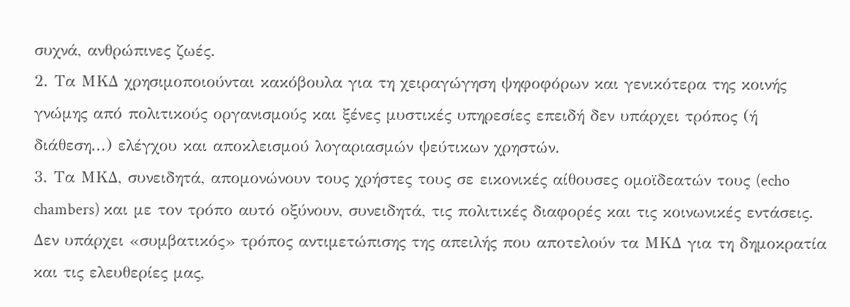συχνά, ανθρώπινες ζωές.
2. Τα ΜΚΔ χρησιμοποιούνται κακόβουλα για τη χειραγώγηση ψηφοφόρων και γενικότερα της κοινής γνώμης από πολιτικούς οργανισμούς και ξένες μυστικές υπηρεσίες επειδή δεν υπάρχει τρόπος (ή διάθεση...) ελέγχου και αποκλεισμού λογαριασμών ψεύτικων χρηστών.
3. Τα ΜΚΔ, συνειδητά, απομονώνουν τους χρήστες τους σε εικονικές αίθουσες ομοϊδεατών τους (echo chambers) και με τον τρόπο αυτό οξύνουν, συνειδητά, τις πολιτικές διαφορές και τις κοινωνικές εντάσεις.
Δεν υπάρχει «συμβατικός» τρόπος αντιμετώπισης της απειλής που αποτελούν τα ΜΚΔ για τη δημοκρατία και τις ελευθερίες μας,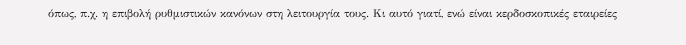όπως, π.χ. η επιβολή ρυθμιστικών κανόνων στη λειτουργία τους. Κι αυτό γιατί, ενώ είναι κερδοσκοπικές εταιρείες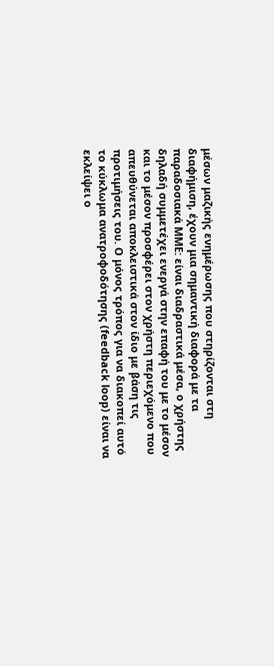μέσων μαζικής ενημέρωσης που στηρίζονται στη διαφήμιση, έχουν μια σημαντική διαφορά με τα παραδοσιακά ΜΜΕ: είναι διαδραστικά μέσα, ο χρήστης δηλαδή συμμετέχει ενεργά στην επαφή του με το μέσον και το μέσον προσφέρει στον χρήστη περιεχόμενο που απευθύνεται αποκλειστικά στον ίδιο με βάση τις προτιμήσεις του. Ο μόνος τρόπος για να διακοπεί αυτό το κύκλωμα ανατροφοδότησης (feedback loop) είναι να εκλείψει ο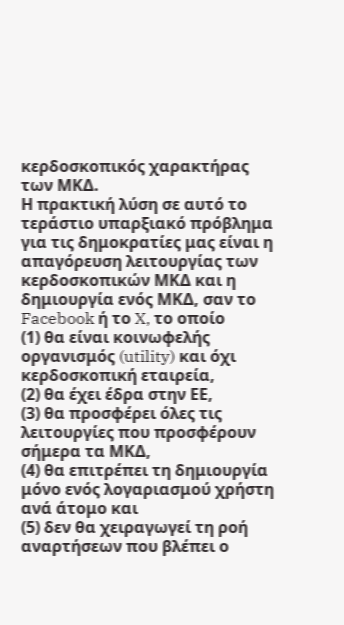κερδοσκοπικός χαρακτήρας των ΜΚΔ.
Η πρακτική λύση σε αυτό το τεράστιο υπαρξιακό πρόβλημα για τις δημοκρατίες μας είναι η απαγόρευση λειτουργίας των κερδοσκοπικών ΜΚΔ και η δημιουργία ενός ΜΚΔ, σαν το Facebook ή το X, το οποίο
(1) θα είναι κοινωφελής οργανισμός (utility) και όχι κερδοσκοπική εταιρεία,
(2) θα έχει έδρα στην ΕΕ,
(3) θα προσφέρει όλες τις λειτουργίες που προσφέρουν σήμερα τα ΜΚΔ,
(4) θα επιτρέπει τη δημιουργία μόνο ενός λογαριασμού χρήστη ανά άτομο και
(5) δεν θα χειραγωγεί τη ροή αναρτήσεων που βλέπει ο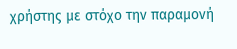χρήστης με στόχο την παραμονή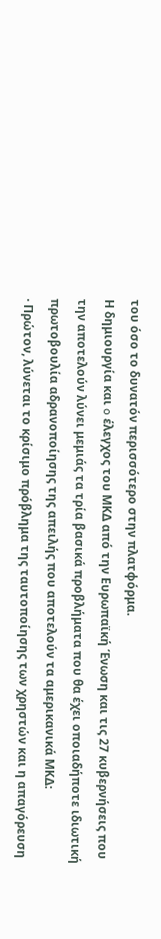του όσο το δυνατόν περισσότερο στην πλατφόρμα.
Η δημιουργία και o έλεγχος του ΜΚΔ από την Ευρωπαϊκή Ένωση και τις 27 κυβερνήσεις που την αποτελούν λύνει μεμιάς τα τρία βασικά προβλήματα που θα έχει οποιαδήποτε ιδιωτική πρωτοβουλία αδρανοποίησης της απειλής που αποτελούν τα αμερικανικά ΜΚΔ:
· Πρώτον, λύνεται το κρίσιμο πρόβλημα της ταυτοποίησης των χρηστών και η απαγόρευση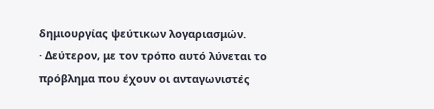δημιουργίας ψεύτικων λογαριασμών.
· Δεύτερον, με τον τρόπο αυτό λύνεται το πρόβλημα που έχουν οι ανταγωνιστές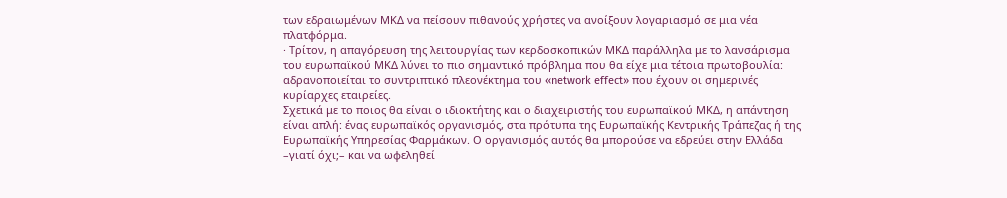των εδραιωμένων ΜΚΔ να πείσουν πιθανούς χρήστες να ανοίξουν λογαριασμό σε μια νέα πλατφόρμα.
· Τρίτον, η απαγόρευση της λειτουργίας των κερδοσκοπικών ΜΚΔ παράλληλα με το λανσάρισμα του ευρωπαϊκού ΜΚΔ λύνει το πιο σημαντικό πρόβλημα που θα είχε μια τέτοια πρωτοβουλία: αδρανοποιείται το συντριπτικό πλεονέκτημα του «network effect» που έχουν οι σημερινές κυρίαρχες εταιρείες.
Σχετικά με το ποιος θα είναι ο ιδιοκτήτης και ο διαχειριστής του ευρωπαϊκού ΜΚΔ, η απάντηση είναι απλή: ένας ευρωπαϊκός οργανισμός, στα πρότυπα της Ευρωπαϊκής Κεντρικής Τράπεζας ή της Ευρωπαϊκής Υπηρεσίας Φαρμάκων. Ο οργανισμός αυτός θα μπορούσε να εδρεύει στην Ελλάδα –γιατί όχι;– και να ωφεληθεί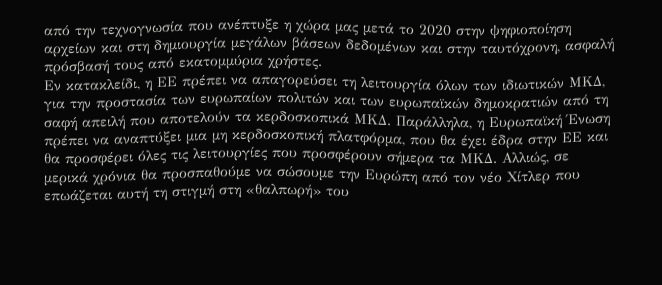από την τεχνογνωσία που ανέπτυξε η χώρα μας μετά το 2020 στην ψηφιοποίηση αρχείων και στη δημιουργία μεγάλων βάσεων δεδομένων και στην ταυτόχρονη, ασφαλή πρόσβασή τους από εκατομμύρια χρήστες.
Εν κατακλείδι, η ΕΕ πρέπει να απαγορεύσει τη λειτουργία όλων των ιδιωτικών ΜΚΔ, για την προστασία των ευρωπαίων πολιτών και των ευρωπαϊκών δημοκρατιών από τη σαφή απειλή που αποτελούν τα κερδοσκοπικά ΜΚΔ. Παράλληλα, η Ευρωπαϊκή Ένωση πρέπει να αναπτύξει μια μη κερδοσκοπική πλατφόρμα, που θα έχει έδρα στην ΕΕ και θα προσφέρει όλες τις λειτουργίες που προσφέρουν σήμερα τα ΜΚΔ. Αλλιώς, σε μερικά χρόνια θα προσπαθούμε να σώσουμε την Ευρώπη από τον νέο Χίτλερ που επωάζεται αυτή τη στιγμή στη «θαλπωρή» του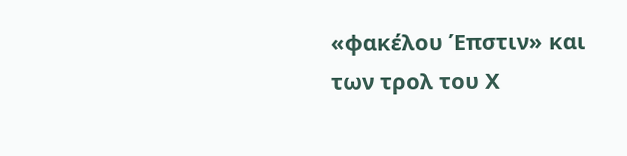«φακέλου Έπστιν» και των τρολ του Χ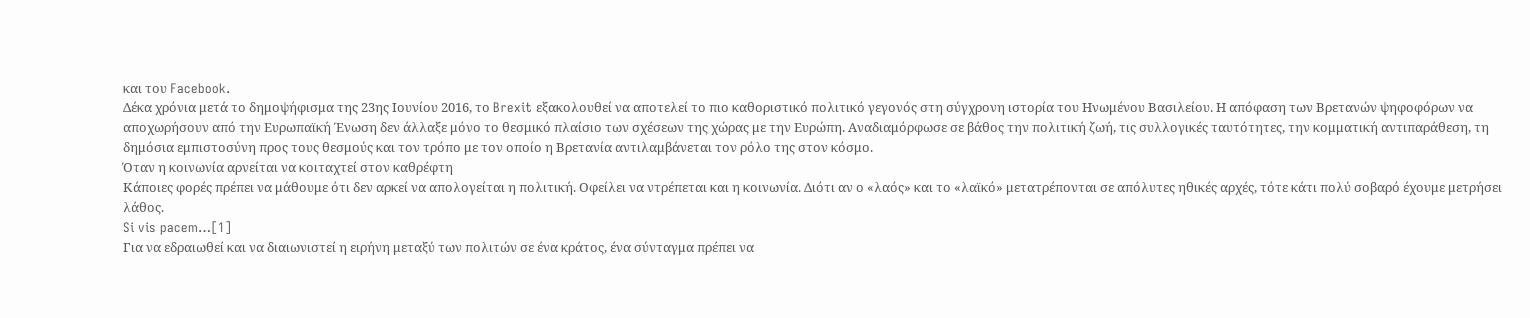και του Facebook.
Δέκα χρόνια μετά το δημοψήφισμα της 23ης Ιουνίου 2016, το Brexit εξακολουθεί να αποτελεί το πιο καθοριστικό πολιτικό γεγονός στη σύγχρονη ιστορία του Ηνωμένου Βασιλείου. Η απόφαση των Βρετανών ψηφοφόρων να αποχωρήσουν από την Ευρωπαϊκή Ένωση δεν άλλαξε μόνο το θεσμικό πλαίσιο των σχέσεων της χώρας με την Ευρώπη. Αναδιαμόρφωσε σε βάθος την πολιτική ζωή, τις συλλογικές ταυτότητες, την κομματική αντιπαράθεση, τη δημόσια εμπιστοσύνη προς τους θεσμούς και τον τρόπο με τον οποίο η Βρετανία αντιλαμβάνεται τον ρόλο της στον κόσμο.
Όταν η κοινωνία αρνείται να κοιταχτεί στον καθρέφτη
Κάποιες φορές πρέπει να μάθουμε ότι δεν αρκεί να απολογείται η πολιτική. Οφείλει να ντρέπεται και η κοινωνία. Διότι αν ο «λαός» και το «λαϊκό» μετατρέπονται σε απόλυτες ηθικές αρχές, τότε κάτι πολύ σοβαρό έχουμε μετρήσει λάθος.
Si vis pacem…[1]
Για να εδραιωθεί και να διαιωνιστεί η ειρήνη μεταξύ των πολιτών σε ένα κράτος, ένα σύνταγμα πρέπει να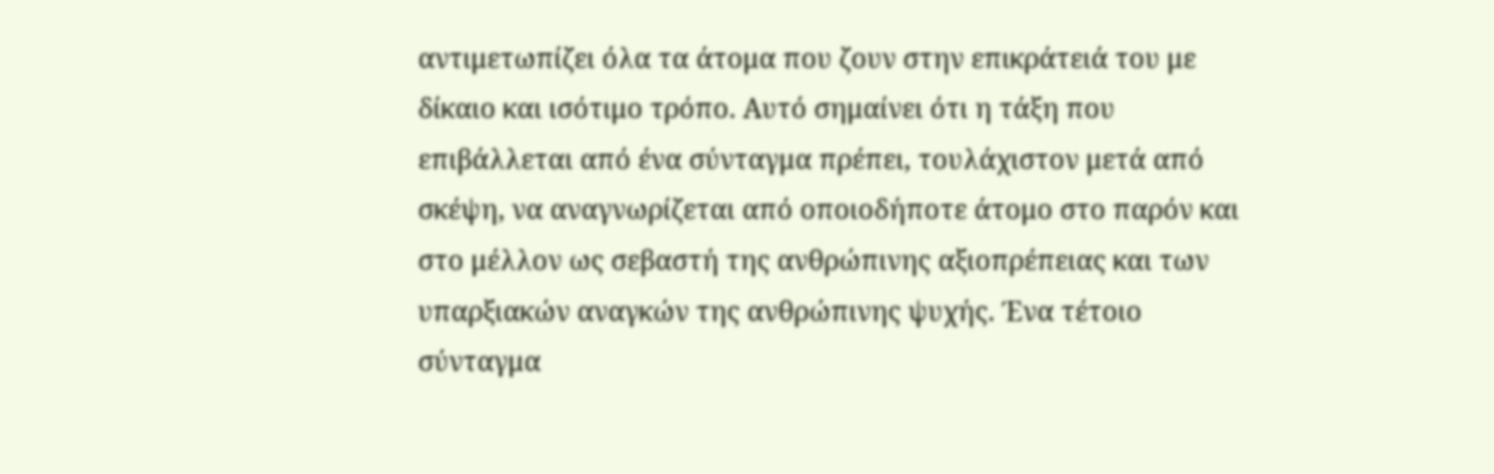αντιμετωπίζει όλα τα άτομα που ζουν στην επικράτειά του με δίκαιο και ισότιμο τρόπο. Αυτό σημαίνει ότι η τάξη που επιβάλλεται από ένα σύνταγμα πρέπει, τουλάχιστον μετά από σκέψη, να αναγνωρίζεται από οποιοδήποτε άτομο στο παρόν και στο μέλλον ως σεβαστή της ανθρώπινης αξιοπρέπειας και των υπαρξιακών αναγκών της ανθρώπινης ψυχής. Ένα τέτοιο σύνταγμα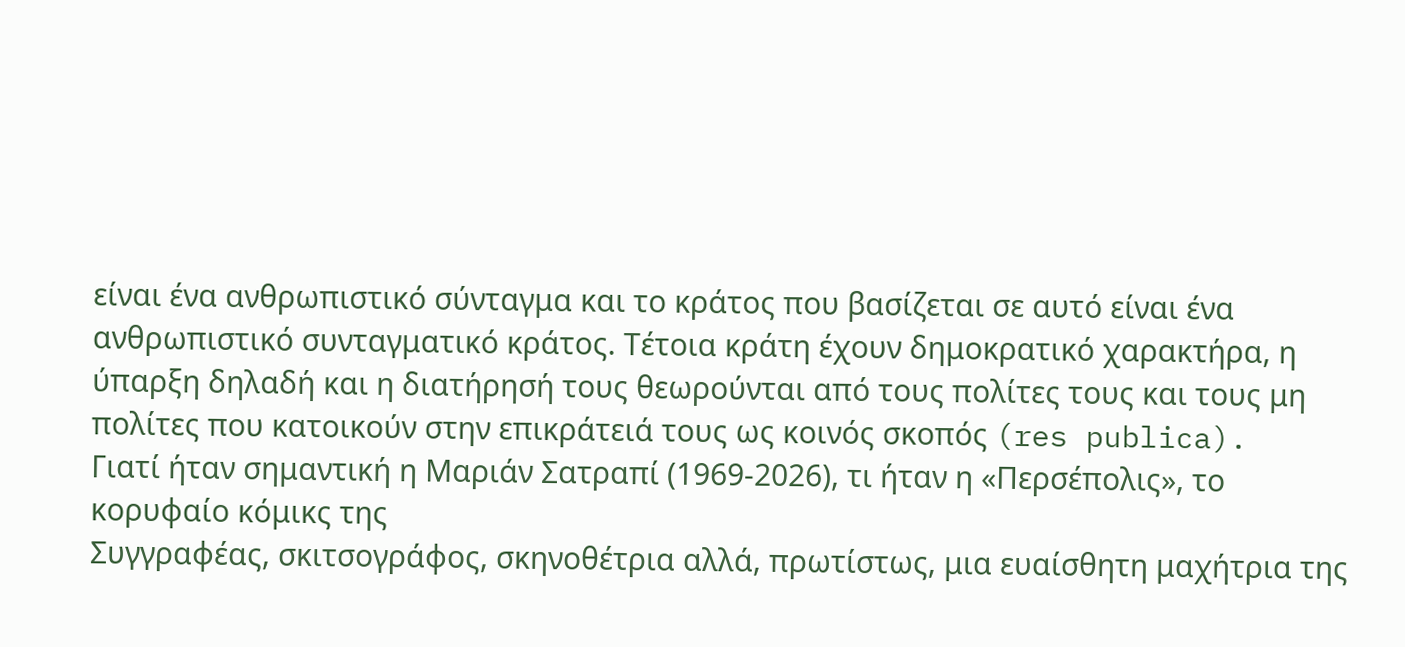είναι ένα ανθρωπιστικό σύνταγμα και το κράτος που βασίζεται σε αυτό είναι ένα ανθρωπιστικό συνταγματικό κράτος. Τέτοια κράτη έχουν δημοκρατικό χαρακτήρα, η ύπαρξη δηλαδή και η διατήρησή τους θεωρούνται από τους πολίτες τους και τους μη πολίτες που κατοικούν στην επικράτειά τους ως κοινός σκοπός (res publica).
Γιατί ήταν σημαντική η Μαριάν Σατραπί (1969-2026), τι ήταν η «Περσέπολις», το κορυφαίο κόμικς της
Συγγραφέας, σκιτσογράφος, σκηνοθέτρια αλλά, πρωτίστως, μια ευαίσθητη μαχήτρια της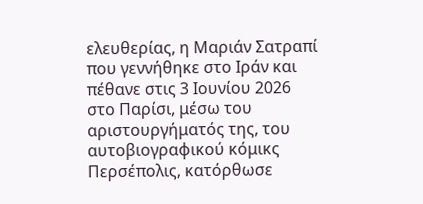ελευθερίας, η Μαριάν Σατραπί που γεννήθηκε στο Ιράν και πέθανε στις 3 Ιουνίου 2026 στο Παρίσι, μέσω του αριστουργήματός της, του αυτοβιογραφικού κόμικς Περσέπολις, κατόρθωσε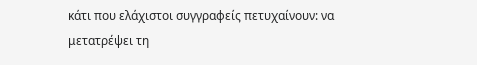κάτι που ελάχιστοι συγγραφείς πετυχαίνουν: να μετατρέψει τη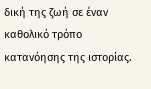δική της ζωή σε έναν καθολικό τρόπο κατανόησης της ιστορίας.